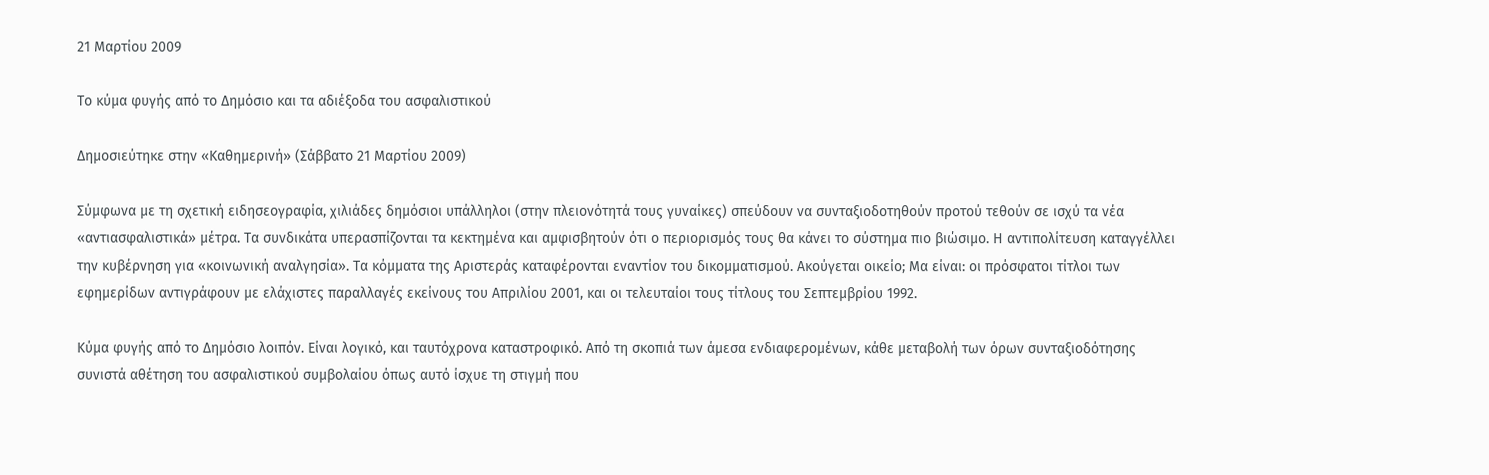21 Μαρτίου 2009

Το κύμα φυγής από το Δημόσιο και τα αδιέξοδα του ασφαλιστικού

Δημοσιεύτηκε στην «Καθημερινή» (Σάββατο 21 Μαρτίου 2009)

Σύμφωνα με τη σχετική ειδησεογραφία, χιλιάδες δημόσιοι υπάλληλοι (στην πλειονότητά τους γυναίκες) σπεύδουν να συνταξιοδοτηθούν προτού τεθούν σε ισχύ τα νέα «αντιασφαλιστικά» μέτρα. Τα συνδικάτα υπερασπίζονται τα κεκτημένα και αμφισβητούν ότι ο περιορισμός τους θα κάνει το σύστημα πιο βιώσιμο. Η αντιπολίτευση καταγγέλλει την κυβέρνηση για «κοινωνική αναλγησία». Τα κόμματα της Αριστεράς καταφέρονται εναντίον του δικομματισμού. Ακούγεται οικείο; Μα είναι: οι πρόσφατοι τίτλοι των εφημερίδων αντιγράφουν με ελάχιστες παραλλαγές εκείνους του Απριλίου 2001, και οι τελευταίοι τους τίτλους του Σεπτεμβρίου 1992.

Κύμα φυγής από το Δημόσιο λοιπόν. Είναι λογικό, και ταυτόχρονα καταστροφικό. Από τη σκοπιά των άμεσα ενδιαφερομένων, κάθε μεταβολή των όρων συνταξιοδότησης συνιστά αθέτηση του ασφαλιστικού συμβολαίου όπως αυτό ίσχυε τη στιγμή που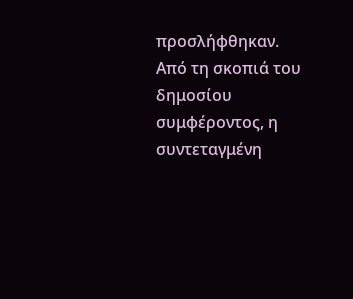προσλήφθηκαν. Από τη σκοπιά του δημοσίου συμφέροντος, η συντεταγμένη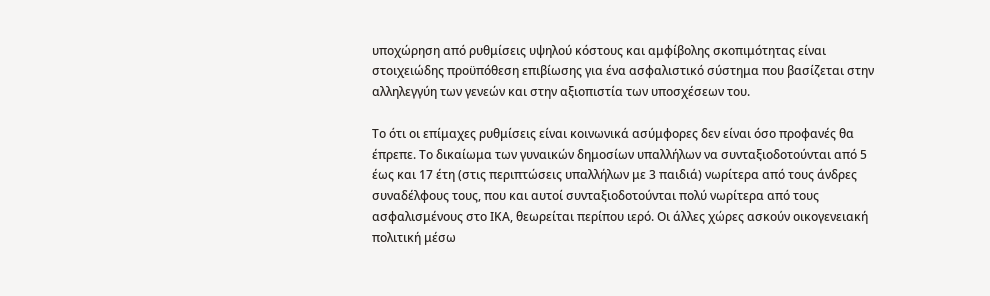υποχώρηση από ρυθμίσεις υψηλού κόστους και αμφίβολης σκοπιμότητας είναι στοιχειώδης προϋπόθεση επιβίωσης για ένα ασφαλιστικό σύστημα που βασίζεται στην αλληλεγγύη των γενεών και στην αξιοπιστία των υποσχέσεων του.

Το ότι οι επίμαχες ρυθμίσεις είναι κοινωνικά ασύμφορες δεν είναι όσο προφανές θα έπρεπε. Το δικαίωμα των γυναικών δημοσίων υπαλλήλων να συνταξιοδοτούνται από 5 έως και 17 έτη (στις περιπτώσεις υπαλλήλων με 3 παιδιά) νωρίτερα από τους άνδρες συναδέλφους τους, που και αυτοί συνταξιοδοτούνται πολύ νωρίτερα από τους ασφαλισμένους στο ΙΚΑ, θεωρείται περίπου ιερό. Οι άλλες χώρες ασκούν οικογενειακή πολιτική μέσω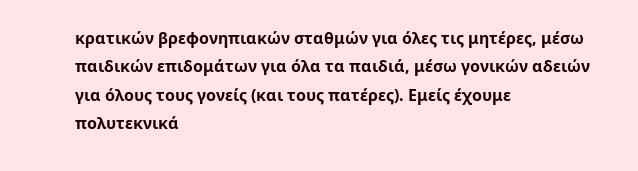κρατικών βρεφονηπιακών σταθμών για όλες τις μητέρες, μέσω παιδικών επιδομάτων για όλα τα παιδιά, μέσω γονικών αδειών για όλους τους γονείς (και τους πατέρες). Εμείς έχουμε πολυτεκνικά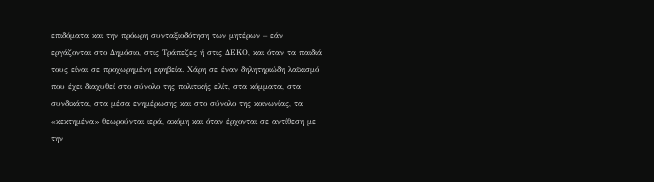επιδόματα και την πρόωρη συνταξιοδότηση των μητέρων – εάν εργάζονται στο Δημόσιο, στις Τράπεζες ή στις ΔΕΚΟ, και όταν τα παιδιά τους είναι σε προχωρημένη εφηβεία. Χάρη σε έναν δηλητηριώδη λαϊκισμό που έχει διαχυθεί στο σύνολο της πολιτικής ελίτ, στα κόμματα, στα συνδικάτα, στα μέσα ενημέρωσης και στο σύνολο της κοινωνίας, τα «κεκτημένα» θεωρούνται ιερά, ακόμη και όταν έρχονται σε αντίθεση με την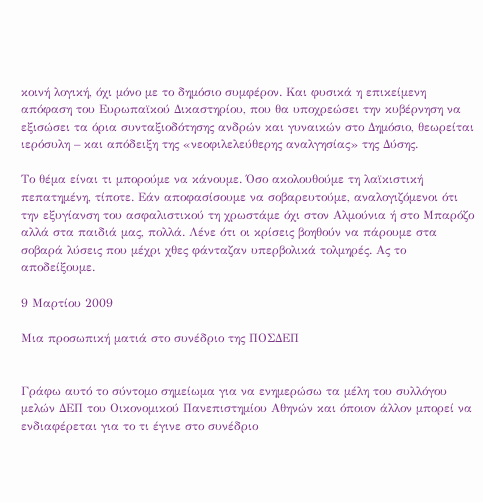κοινή λογική, όχι μόνο με το δημόσιο συμφέρον. Και φυσικά η επικείμενη απόφαση του Ευρωπαϊκού Δικαστηρίου, που θα υποχρεώσει την κυβέρνηση να εξισώσει τα όρια συνταξιοδότησης ανδρών και γυναικών στο Δημόσιο, θεωρείται ιερόσυλη – και απόδειξη της «νεοφιλελεύθερης αναλγησίας» της Δύσης.

Το θέμα είναι τι μπορούμε να κάνουμε. Όσο ακολουθούμε τη λαϊκιστική πεπατημένη, τίποτε. Εάν αποφασίσουμε να σοβαρευτούμε, αναλογιζόμενοι ότι την εξυγίανση του ασφαλιστικού τη χρωστάμε όχι στον Αλμούνια ή στο Μπαρόζο αλλά στα παιδιά μας, πολλά. Λένε ότι οι κρίσεις βοηθούν να πάρουμε στα σοβαρά λύσεις που μέχρι χθες φάνταζαν υπερβολικά τολμηρές. Ας το αποδείξουμε.

9 Μαρτίου 2009

Μια προσωπική ματιά στο συνέδριο της ΠΟΣΔΕΠ


Γράφω αυτό το σύντομο σημείωμα για να ενημερώσω τα μέλη του συλλόγου μελών ΔΕΠ του Οικονομικού Πανεπιστημίου Αθηνών και όποιον άλλον μπορεί να ενδιαφέρεται για το τι έγινε στο συνέδριο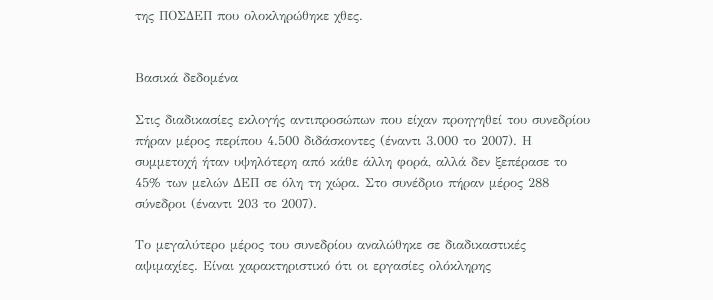της ΠΟΣΔΕΠ που ολοκληρώθηκε χθες.


Βασικά δεδομένα

Στις διαδικασίες εκλογής αντιπροσώπων που είχαν προηγηθεί του συνεδρίου πήραν μέρος περίπου 4.500 διδάσκοντες (έναντι 3.000 το 2007). Η συμμετοχή ήταν υψηλότερη από κάθε άλλη φορά, αλλά δεν ξεπέρασε το 45% των μελών ΔΕΠ σε όλη τη χώρα. Στο συνέδριο πήραν μέρος 288 σύνεδροι (έναντι 203 το 2007).

Το μεγαλύτερο μέρος του συνεδρίου αναλώθηκε σε διαδικαστικές αψιμαχίες. Είναι χαρακτηριστικό ότι οι εργασίες ολόκληρης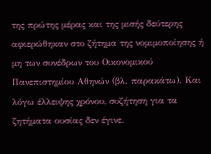της πρώτης μέρας και της μισής δεύτερης αφιερώθηκαν στο ζήτημα της νομιμοποίησης ή μη των συνέδρων του Οικονομικού Πανεπιστημίου Αθηνών (βλ. παρακάτω). Και λόγω έλλειψης χρόνου, συζήτηση για τα ζητήματα ουσίας δεν έγινε.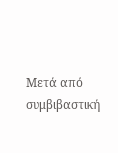Μετά από συμβιβαστική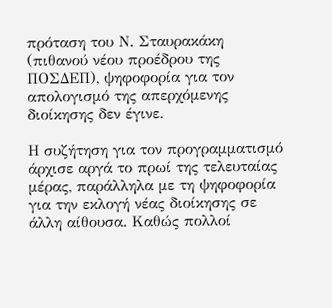πρόταση του Ν. Σταυρακάκη (πιθανού νέου προέδρου της ΠΟΣΔΕΠ), ψηφοφορία για τον απολογισμό της απερχόμενης διοίκησης δεν έγινε.

Η συζήτηση για τον προγραμματισμό άρχισε αργά το πρωί της τελευταίας μέρας, παράλληλα με τη ψηφοφορία για την εκλογή νέας διοίκησης σε άλλη αίθουσα. Καθώς πολλοί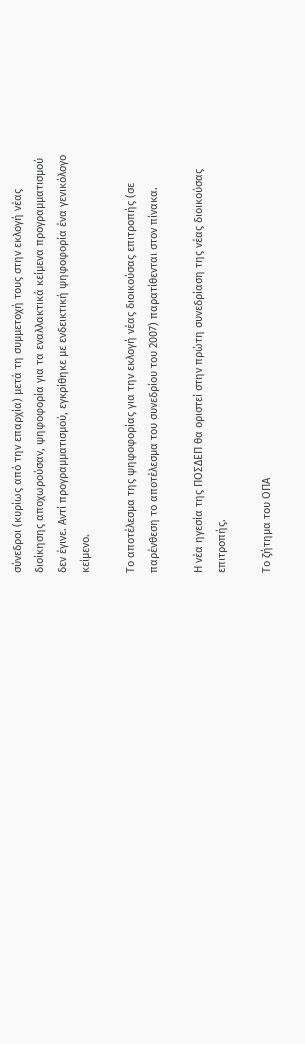σύνεδροι (κυρίως από την επαρχία) μετά τη συμμετοχή τους στην εκλογή νέας διοίκησης αποχωρούσαν, ψηφοφορία για τα εναλλακτικά κείμενα προγραμματισμού δεν έγινε. Αντί προγραμματισμού, εγκρίθηκε με ενδεικτική ψηφοφορία ένα γενικόλογο κείμενο.

Το αποτέλεσμα της ψηφοφορίας για την εκλογή νέας διοικούσας επιτροπής (σε παρένθεση το αποτέλεσμα του συνεδρίου του 2007) παρατίθενται στον πίνακα.

Η νέα ηγεσία της ΠΟΣΔΕΠ θα οριστεί στην πρώτη συνεδρίαση της νέας διοικούσας επιτροπής.

Το ζήτημα του ΟΠΑ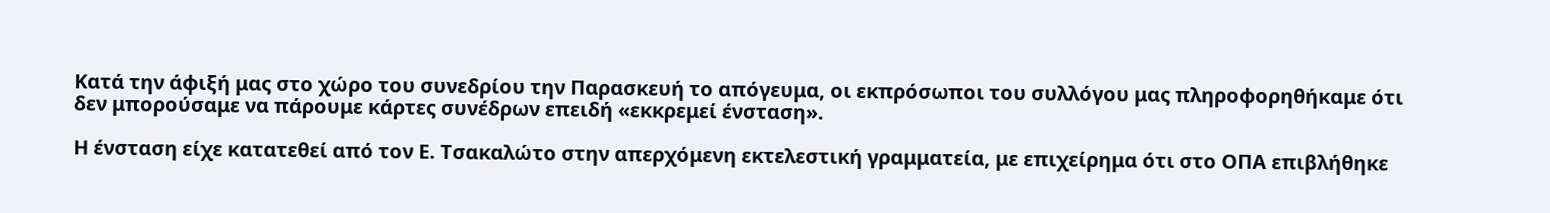Κατά την άφιξή μας στο χώρο του συνεδρίου την Παρασκευή το απόγευμα, οι εκπρόσωποι του συλλόγου μας πληροφορηθήκαμε ότι δεν μπορούσαμε να πάρουμε κάρτες συνέδρων επειδή «εκκρεμεί ένσταση».

Η ένσταση είχε κατατεθεί από τον Ε. Τσακαλώτο στην απερχόμενη εκτελεστική γραμματεία, με επιχείρημα ότι στο ΟΠΑ επιβλήθηκε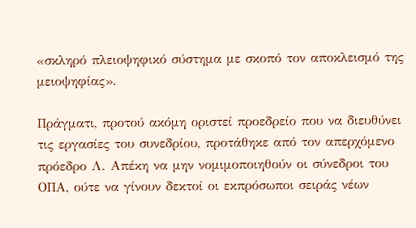«σκληρό πλειοψηφικό σύστημα με σκοπό τον αποκλεισμό της μειοψηφίας».

Πράγματι, προτού ακόμη οριστεί προεδρείο που να διευθύνει τις εργασίες του συνεδρίου, προτάθηκε από τον απερχόμενο πρόεδρο Λ. Απέκη να μην νομιμοποιηθούν οι σύνεδροι του ΟΠΑ, ούτε να γίνουν δεκτοί οι εκπρόσωποι σειράς νέων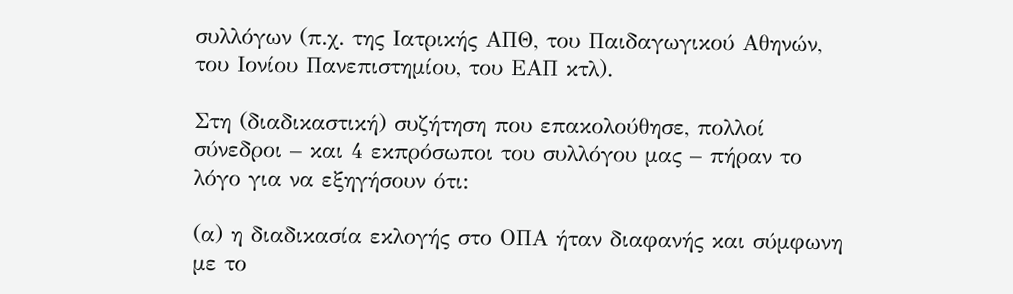συλλόγων (π.χ. της Ιατρικής ΑΠΘ, του Παιδαγωγικού Αθηνών, του Ιονίου Πανεπιστημίου, του ΕΑΠ κτλ).

Στη (διαδικαστική) συζήτηση που επακολούθησε, πολλοί σύνεδροι – και 4 εκπρόσωποι του συλλόγου μας – πήραν το λόγο για να εξηγήσουν ότι:

(α) η διαδικασία εκλογής στο ΟΠΑ ήταν διαφανής και σύμφωνη με το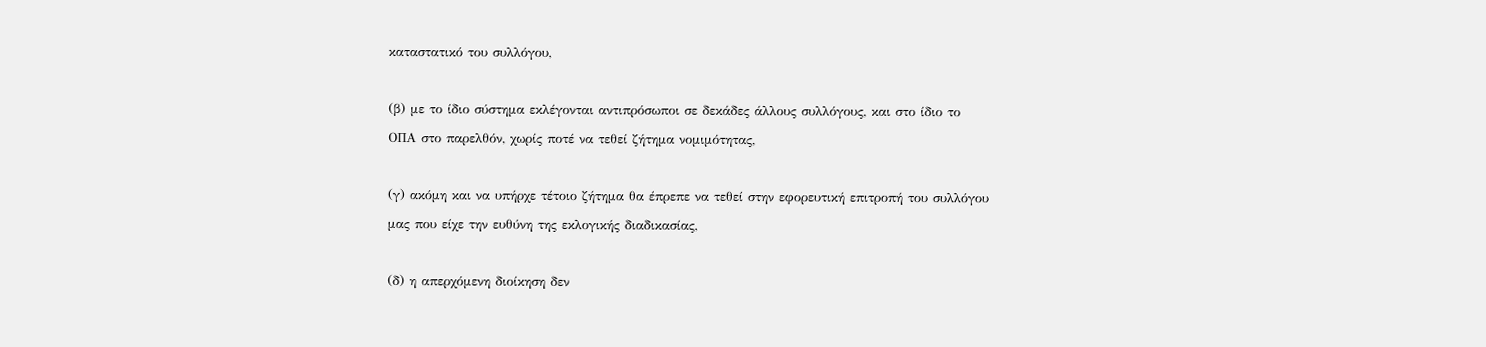καταστατικό του συλλόγου,

(β) με το ίδιο σύστημα εκλέγονται αντιπρόσωποι σε δεκάδες άλλους συλλόγους, και στο ίδιο το ΟΠΑ στο παρελθόν, χωρίς ποτέ να τεθεί ζήτημα νομιμότητας,

(γ) ακόμη και να υπήρχε τέτοιο ζήτημα θα έπρεπε να τεθεί στην εφορευτική επιτροπή του συλλόγου μας που είχε την ευθύνη της εκλογικής διαδικασίας,

(δ) η απερχόμενη διοίκηση δεν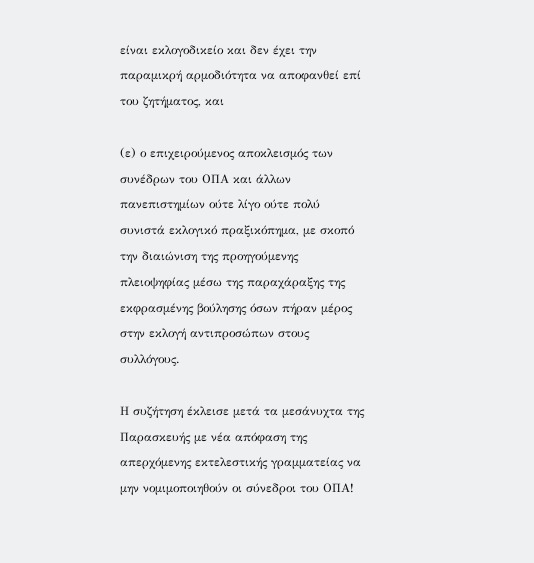είναι εκλογοδικείο και δεν έχει την παραμικρή αρμοδιότητα να αποφανθεί επί του ζητήματος, και

(ε) ο επιχειρούμενος αποκλεισμός των συνέδρων του ΟΠΑ και άλλων πανεπιστημίων ούτε λίγο ούτε πολύ συνιστά εκλογικό πραξικόπημα, με σκοπό την διαιώνιση της προηγούμενης πλειοψηφίας μέσω της παραχάραξης της εκφρασμένης βούλησης όσων πήραν μέρος στην εκλογή αντιπροσώπων στους συλλόγους.

Η συζήτηση έκλεισε μετά τα μεσάνυχτα της Παρασκευής με νέα απόφαση της απερχόμενης εκτελεστικής γραμματείας να μην νομιμοποιηθούν οι σύνεδροι του ΟΠΑ!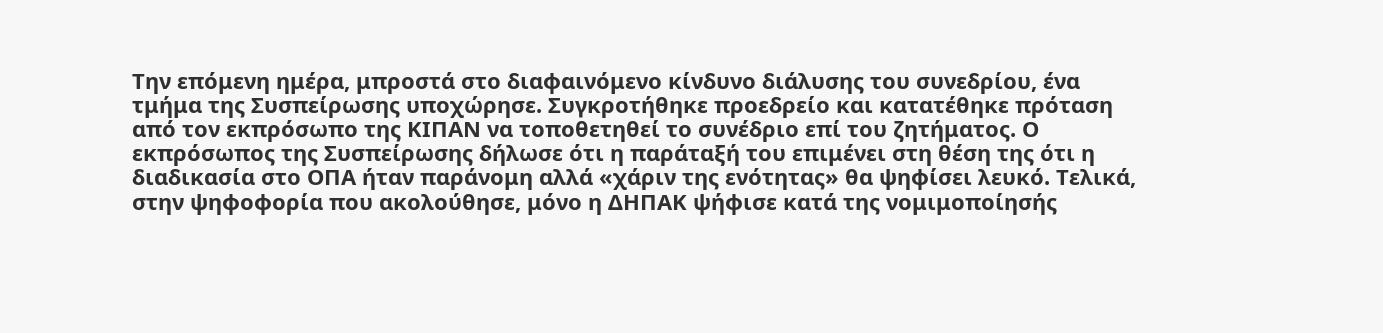Την επόμενη ημέρα, μπροστά στο διαφαινόμενο κίνδυνο διάλυσης του συνεδρίου, ένα τμήμα της Συσπείρωσης υποχώρησε. Συγκροτήθηκε προεδρείο και κατατέθηκε πρόταση από τον εκπρόσωπο της ΚΙΠΑΝ να τοποθετηθεί το συνέδριο επί του ζητήματος. Ο εκπρόσωπος της Συσπείρωσης δήλωσε ότι η παράταξή του επιμένει στη θέση της ότι η διαδικασία στο ΟΠΑ ήταν παράνομη αλλά «χάριν της ενότητας» θα ψηφίσει λευκό. Τελικά, στην ψηφοφορία που ακολούθησε, μόνο η ΔΗΠΑΚ ψήφισε κατά της νομιμοποίησής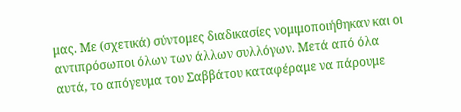μας. Με (σχετικά) σύντομες διαδικασίες νομιμοποιήθηκαν και οι αντιπρόσωποι όλων των άλλων συλλόγων. Μετά από όλα αυτά, το απόγευμα του Σαββάτου καταφέραμε να πάρουμε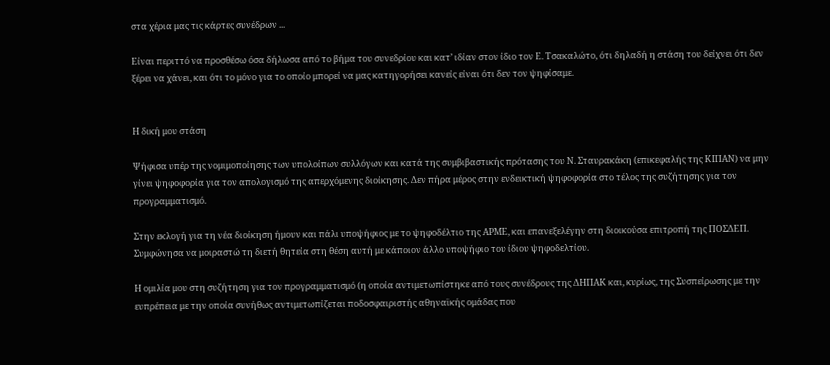στα χέρια μας τις κάρτες συνέδρων ...

Είναι περιττό να προσθέσω όσα δήλωσα από το βήμα του συνεδρίου και κατ’ ιδίαν στον ίδιο τον Ε. Τσακαλώτο, ότι δηλαδή η στάση του δείχνει ότι δεν ξέρει να χάνει, και ότι το μόνο για το οποίο μπορεί να μας κατηγορήσει κανείς είναι ότι δεν τον ψηφίσαμε.


Η δική μου στάση

Ψήφισα υπέρ της νομιμοποίησης των υπολοίπων συλλόγων και κατά της συμβιβαστικής πρότασης του Ν. Σταυρακάκη (επικεφαλής της ΚΙΠΑΝ) να μην γίνει ψηφοφορία για τον απολογισμό της απερχόμενης διοίκησης. Δεν πήρα μέρος στην ενδεικτική ψηφοφορία στο τέλος της συζήτησης για τον προγραμματισμό.

Στην εκλογή για τη νέα διοίκηση ήμουν και πάλι υποψήφιος με το ψηφοδέλτιο της ΑΡΜΕ, και επανεξελέγην στη διοικούσα επιτροπή της ΠΟΣΔΕΠ. Συμφώνησα να μοιραστώ τη διετή θητεία στη θέση αυτή με κάποιον άλλο υποψήφιο του ίδιου ψηφοδελτίου.

Η ομιλία μου στη συζήτηση για τον προγραμματισμό (η οποία αντιμετωπίστηκε από τους συνέδρους της ΔΗΠΑΚ και, κυρίως, της Συσπείρωσης με την ευπρέπεια με την οποία συνήθως αντιμετωπίζεται ποδοσφαιριστής αθηναϊκής ομάδας που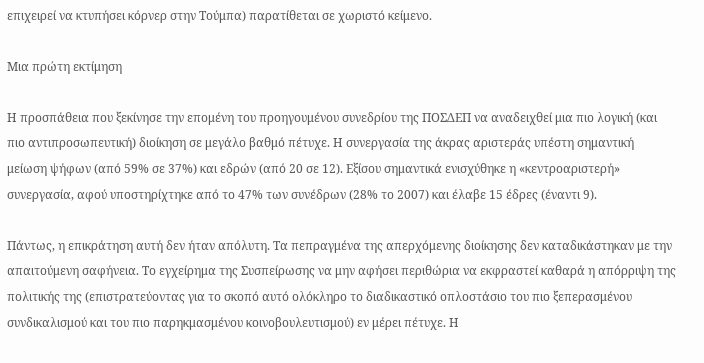επιχειρεί να κτυπήσει κόρνερ στην Τούμπα) παρατίθεται σε χωριστό κείμενο.

Μια πρώτη εκτίμηση

Η προσπάθεια που ξεκίνησε την επομένη του προηγουμένου συνεδρίου της ΠΟΣΔΕΠ να αναδειχθεί μια πιο λογική (και πιο αντιπροσωπευτική) διοίκηση σε μεγάλο βαθμό πέτυχε. Η συνεργασία της άκρας αριστεράς υπέστη σημαντική μείωση ψήφων (από 59% σε 37%) και εδρών (από 20 σε 12). Εξίσου σημαντικά ενισχύθηκε η «κεντροαριστερή» συνεργασία, αφού υποστηρίχτηκε από το 47% των συνέδρων (28% το 2007) και έλαβε 15 έδρες (έναντι 9).

Πάντως, η επικράτηση αυτή δεν ήταν απόλυτη. Τα πεπραγμένα της απερχόμενης διοίκησης δεν καταδικάστηκαν με την απαιτούμενη σαφήνεια. Το εγχείρημα της Συσπείρωσης να μην αφήσει περιθώρια να εκφραστεί καθαρά η απόρριψη της πολιτικής της (επιστρατεύοντας για το σκοπό αυτό ολόκληρο το διαδικαστικό οπλοστάσιο του πιο ξεπερασμένου συνδικαλισμού και του πιο παρηκμασμένου κοινοβουλευτισμού) εν μέρει πέτυχε. Η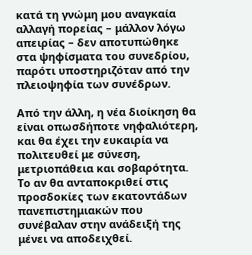κατά τη γνώμη μου αναγκαία αλλαγή πορείας – μάλλον λόγω απειρίας – δεν αποτυπώθηκε στα ψηφίσματα του συνεδρίου, παρότι υποστηριζόταν από την πλειοψηφία των συνέδρων.

Από την άλλη, η νέα διοίκηση θα είναι οπωσδήποτε νηφαλιότερη, και θα έχει την ευκαιρία να πολιτευθεί με σύνεση, μετριοπάθεια και σοβαρότητα. Το αν θα ανταποκριθεί στις προσδοκίες των εκατοντάδων πανεπιστημιακών που συνέβαλαν στην ανάδειξή της μένει να αποδειχθεί.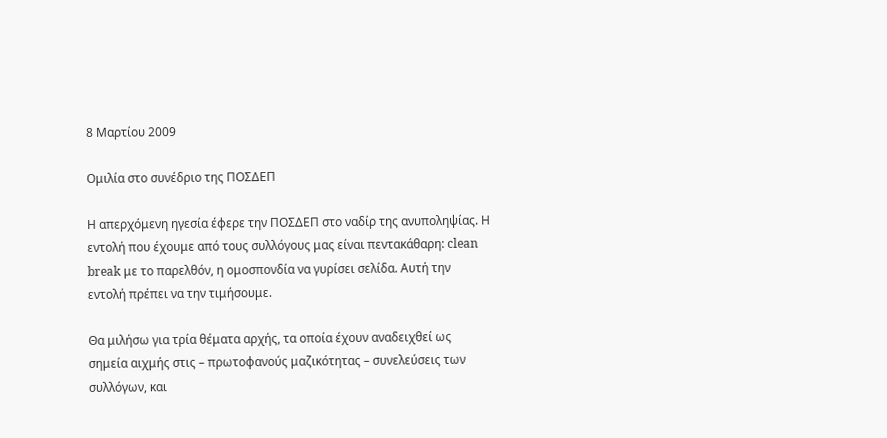8 Μαρτίου 2009

Ομιλία στο συνέδριο της ΠΟΣΔΕΠ

Η απερχόμενη ηγεσία έφερε την ΠΟΣΔΕΠ στο ναδίρ της ανυποληψίας. Η εντολή που έχουμε από τους συλλόγους μας είναι πεντακάθαρη: clean break με το παρελθόν, η ομοσπονδία να γυρίσει σελίδα. Αυτή την εντολή πρέπει να την τιμήσουμε.

Θα μιλήσω για τρία θέματα αρχής, τα οποία έχουν αναδειχθεί ως σημεία αιχμής στις – πρωτοφανούς μαζικότητας – συνελεύσεις των συλλόγων, και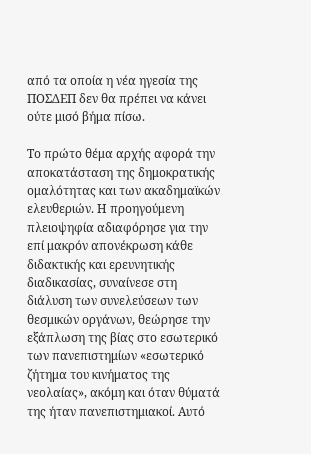από τα οποία η νέα ηγεσία της ΠΟΣΔΕΠ δεν θα πρέπει να κάνει ούτε μισό βήμα πίσω.

Το πρώτο θέμα αρχής αφορά την αποκατάσταση της δημοκρατικής ομαλότητας και των ακαδημαϊκών ελευθεριών. Η προηγούμενη πλειοψηφία αδιαφόρησε για την επί μακρόν απονέκρωση κάθε διδακτικής και ερευνητικής διαδικασίας, συναίνεσε στη διάλυση των συνελεύσεων των θεσμικών οργάνων, θεώρησε την εξάπλωση της βίας στο εσωτερικό των πανεπιστημίων «εσωτερικό ζήτημα του κινήματος της νεολαίας», ακόμη και όταν θύματά της ήταν πανεπιστημιακοί. Αυτό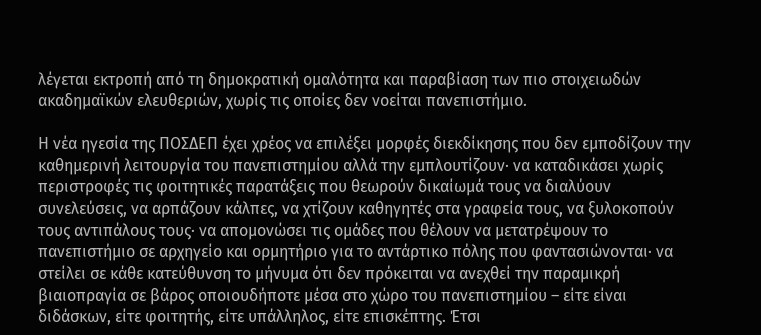λέγεται εκτροπή από τη δημοκρατική ομαλότητα και παραβίαση των πιο στοιχειωδών ακαδημαϊκών ελευθεριών, χωρίς τις οποίες δεν νοείται πανεπιστήμιο.

Η νέα ηγεσία της ΠΟΣΔΕΠ έχει χρέος να επιλέξει μορφές διεκδίκησης που δεν εμποδίζουν την καθημερινή λειτουργία του πανεπιστημίου αλλά την εμπλουτίζουν· να καταδικάσει χωρίς περιστροφές τις φοιτητικές παρατάξεις που θεωρούν δικαίωμά τους να διαλύουν συνελεύσεις, να αρπάζουν κάλπες, να χτίζουν καθηγητές στα γραφεία τους, να ξυλοκοπούν τους αντιπάλους τους· να απομονώσει τις ομάδες που θέλουν να μετατρέψουν το πανεπιστήμιο σε αρχηγείο και ορμητήριο για το αντάρτικο πόλης που φαντασιώνονται· να στείλει σε κάθε κατεύθυνση το μήνυμα ότι δεν πρόκειται να ανεχθεί την παραμικρή βιαιοπραγία σε βάρος οποιουδήποτε μέσα στο χώρο του πανεπιστημίου – είτε είναι διδάσκων, είτε φοιτητής, είτε υπάλληλος, είτε επισκέπτης. Έτσι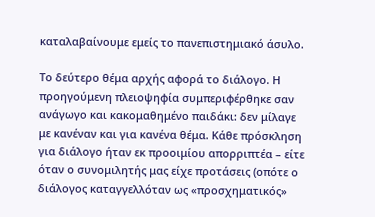καταλαβαίνουμε εμείς το πανεπιστημιακό άσυλο.

Το δεύτερο θέμα αρχής αφορά το διάλογο. Η προηγούμενη πλειοψηφία συμπεριφέρθηκε σαν ανάγωγο και κακομαθημένο παιδάκι: δεν μίλαγε με κανέναν και για κανένα θέμα. Κάθε πρόσκληση για διάλογο ήταν εκ προοιμίου απορριπτέα – είτε όταν ο συνομιλητής μας είχε προτάσεις (οπότε ο διάλογος καταγγελλόταν ως «προσχηματικός»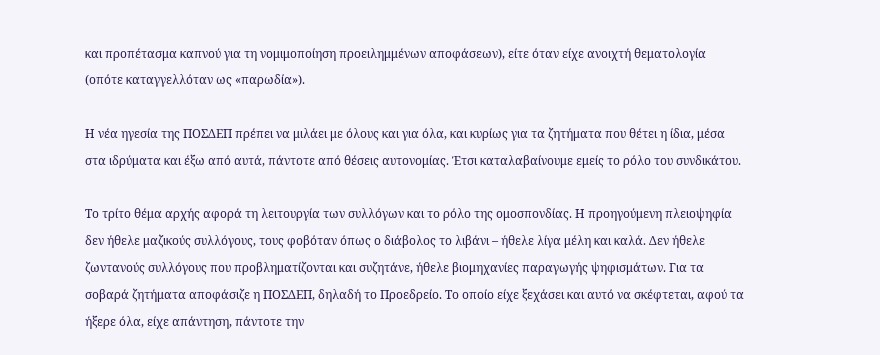και προπέτασμα καπνού για τη νομιμοποίηση προειλημμένων αποφάσεων), είτε όταν είχε ανοιχτή θεματολογία (οπότε καταγγελλόταν ως «παρωδία»).

Η νέα ηγεσία της ΠΟΣΔΕΠ πρέπει να μιλάει με όλους και για όλα, και κυρίως για τα ζητήματα που θέτει η ίδια, μέσα στα ιδρύματα και έξω από αυτά, πάντοτε από θέσεις αυτονομίας. Έτσι καταλαβαίνουμε εμείς το ρόλο του συνδικάτου.

Το τρίτο θέμα αρχής αφορά τη λειτουργία των συλλόγων και το ρόλο της ομοσπονδίας. Η προηγούμενη πλειοψηφία δεν ήθελε μαζικούς συλλόγους, τους φοβόταν όπως ο διάβολος το λιβάνι – ήθελε λίγα μέλη και καλά. Δεν ήθελε ζωντανούς συλλόγους που προβληματίζονται και συζητάνε, ήθελε βιομηχανίες παραγωγής ψηφισμάτων. Για τα σοβαρά ζητήματα αποφάσιζε η ΠΟΣΔΕΠ, δηλαδή το Προεδρείο. Το οποίο είχε ξεχάσει και αυτό να σκέφτεται, αφού τα ήξερε όλα, είχε απάντηση, πάντοτε την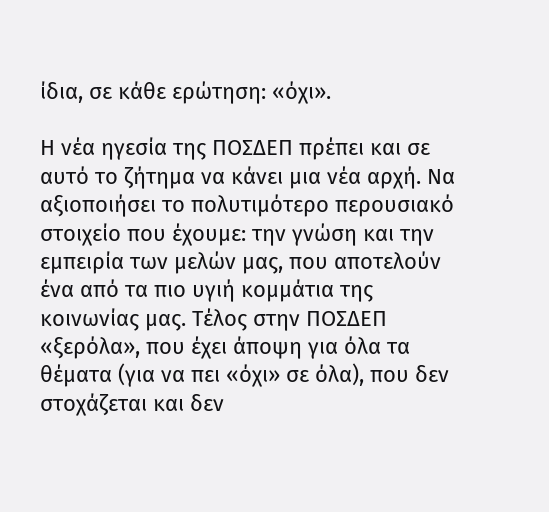ίδια, σε κάθε ερώτηση: «όχι».

Η νέα ηγεσία της ΠΟΣΔΕΠ πρέπει και σε αυτό το ζήτημα να κάνει μια νέα αρχή. Να αξιοποιήσει το πολυτιμότερο περουσιακό στοιχείο που έχουμε: την γνώση και την εμπειρία των μελών μας, που αποτελούν ένα από τα πιο υγιή κομμάτια της κοινωνίας μας. Τέλος στην ΠΟΣΔΕΠ «ξερόλα», που έχει άποψη για όλα τα θέματα (για να πει «όχι» σε όλα), που δεν στοχάζεται και δεν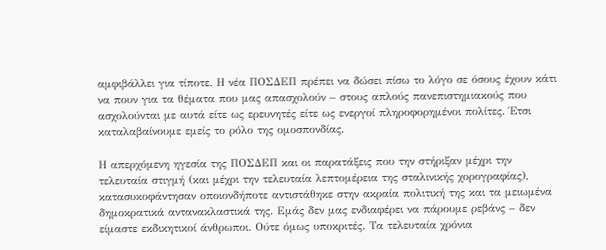αμφιβάλλει για τίποτε. Η νέα ΠΟΣΔΕΠ πρέπει να δώσει πίσω το λόγο σε όσους έχουν κάτι να πουν για τα θέματα που μας απασχολούν – στους απλούς πανεπιστημιακούς που ασχολούνται με αυτά είτε ως ερευνητές είτε ως ενεργοί πληροφορημένοι πολίτες. Έτσι καταλαβαίνουμε εμείς το ρόλο της ομοσπονδίας.

Η απερχόμενη ηγεσία της ΠΟΣΔΕΠ και οι παρατάξεις που την στήριξαν μέχρι την τελευταία στιγμή (και μέχρι την τελευταία λεπτομέρεια της σταλινικής χορογραφίας), κατασυκοφάντησαν οποιονδήποτε αντιστάθηκε στην ακραία πολιτική της και τα μειωμένα δημοκρατικά αντανακλαστικά της. Εμάς δεν μας ενδιαφέρει να πάρουμε ρεβάνς – δεν είμαστε εκδικητικοί άνθρωποι. Ούτε όμως υποκριτές. Τα τελευταία χρόνια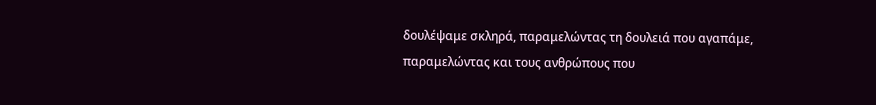δουλέψαμε σκληρά, παραμελώντας τη δουλειά που αγαπάμε, παραμελώντας και τους ανθρώπους που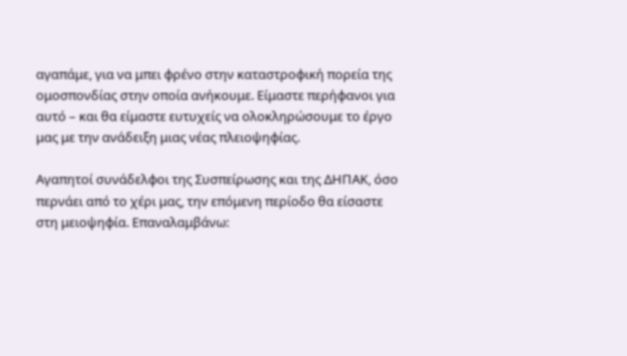αγαπάμε, για να μπει φρένο στην καταστροφική πορεία της ομοσπονδίας στην οποία ανήκουμε. Είμαστε περήφανοι για αυτό – και θα είμαστε ευτυχείς να ολοκληρώσουμε το έργο μας με την ανάδειξη μιας νέας πλειοψηφίας.

Αγαπητοί συνάδελφοι της Συσπείρωσης και της ΔΗΠΑΚ, όσο περνάει από το χέρι μας, την επόμενη περίοδο θα είσαστε στη μειοψηφία. Επαναλαμβάνω: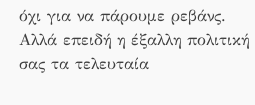όχι για να πάρουμε ρεβάνς. Αλλά επειδή η έξαλλη πολιτική σας τα τελευταία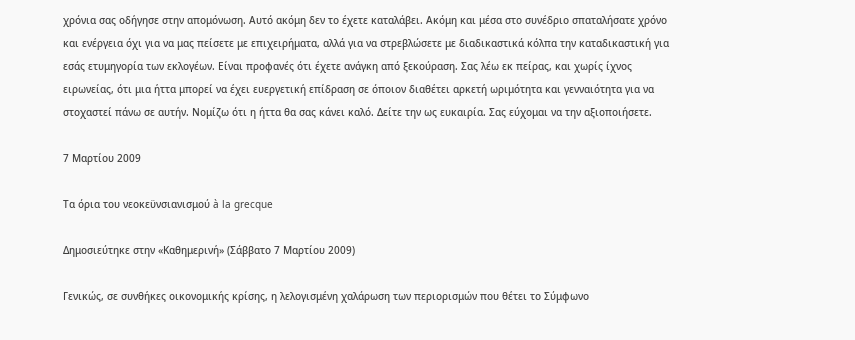χρόνια σας οδήγησε στην απομόνωση. Αυτό ακόμη δεν το έχετε καταλάβει. Ακόμη και μέσα στο συνέδριο σπαταλήσατε χρόνο και ενέργεια όχι για να μας πείσετε με επιχειρήματα, αλλά για να στρεβλώσετε με διαδικαστικά κόλπα την καταδικαστική για εσάς ετυμηγορία των εκλογέων. Είναι προφανές ότι έχετε ανάγκη από ξεκούραση. Σας λέω εκ πείρας, και χωρίς ίχνος ειρωνείας, ότι μια ήττα μπορεί να έχει ευεργετική επίδραση σε όποιον διαθέτει αρκετή ωριμότητα και γενναιότητα για να στοχαστεί πάνω σε αυτήν. Νομίζω ότι η ήττα θα σας κάνει καλό. Δείτε την ως ευκαιρία. Σας εύχομαι να την αξιοποιήσετε.

7 Μαρτίου 2009

Τα όρια του νεοκεϋνσιανισμού à la grecque

Δημοσιεύτηκε στην «Καθημερινή» (Σάββατο 7 Μαρτίου 2009)

Γενικώς, σε συνθήκες οικονομικής κρίσης, η λελογισμένη χαλάρωση των περιορισμών που θέτει το Σύμφωνο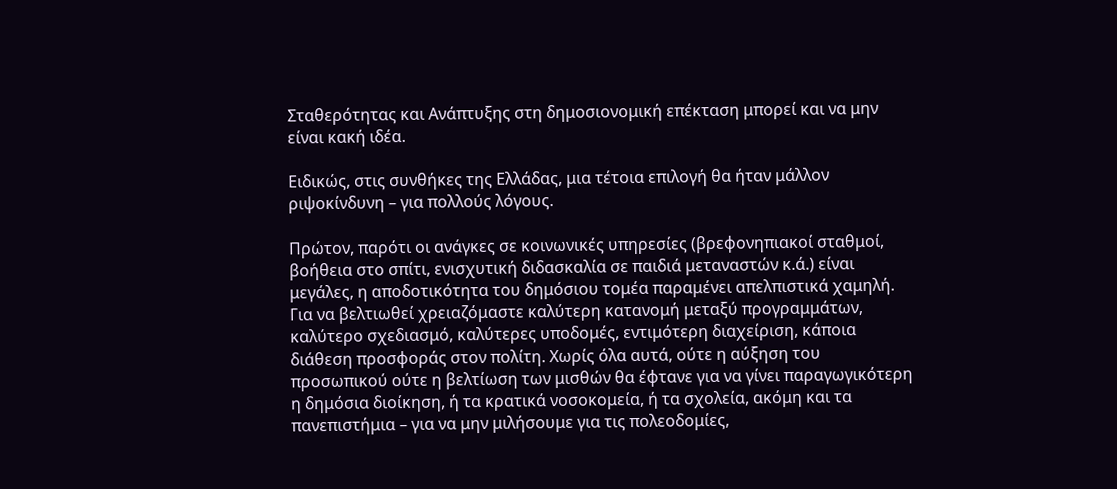Σταθερότητας και Ανάπτυξης στη δημοσιονομική επέκταση μπορεί και να μην είναι κακή ιδέα.

Ειδικώς, στις συνθήκες της Ελλάδας, μια τέτοια επιλογή θα ήταν μάλλον ριψοκίνδυνη – για πολλούς λόγους.

Πρώτον, παρότι οι ανάγκες σε κοινωνικές υπηρεσίες (βρεφονηπιακοί σταθμοί, βοήθεια στο σπίτι, ενισχυτική διδασκαλία σε παιδιά μεταναστών κ.ά.) είναι μεγάλες, η αποδοτικότητα του δημόσιου τομέα παραμένει απελπιστικά χαμηλή. Για να βελτιωθεί χρειαζόμαστε καλύτερη κατανομή μεταξύ προγραμμάτων, καλύτερο σχεδιασμό, καλύτερες υποδομές, εντιμότερη διαχείριση, κάποια διάθεση προσφοράς στον πολίτη. Χωρίς όλα αυτά, ούτε η αύξηση του προσωπικού ούτε η βελτίωση των μισθών θα έφτανε για να γίνει παραγωγικότερη η δημόσια διοίκηση, ή τα κρατικά νοσοκομεία, ή τα σχολεία, ακόμη και τα πανεπιστήμια – για να μην μιλήσουμε για τις πολεοδομίες,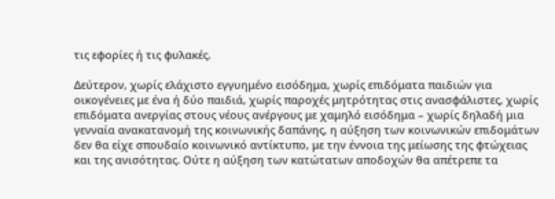τις εφορίες ή τις φυλακές.

Δεύτερον, χωρίς ελάχιστο εγγυημένο εισόδημα, χωρίς επιδόματα παιδιών για οικογένειες με ένα ή δύο παιδιά, χωρίς παροχές μητρότητας στις ανασφάλιστες, χωρίς επιδόματα ανεργίας στους νέους ανέργους με χαμηλό εισόδημα – χωρίς δηλαδή μια γενναία ανακατανομή της κοινωνικής δαπάνης, η αύξηση των κοινωνικών επιδομάτων δεν θα είχε σπουδαίο κοινωνικό αντίκτυπο, με την έννοια της μείωσης της φτώχειας και της ανισότητας. Ούτε η αύξηση των κατώτατων αποδοχών θα απέτρεπε τα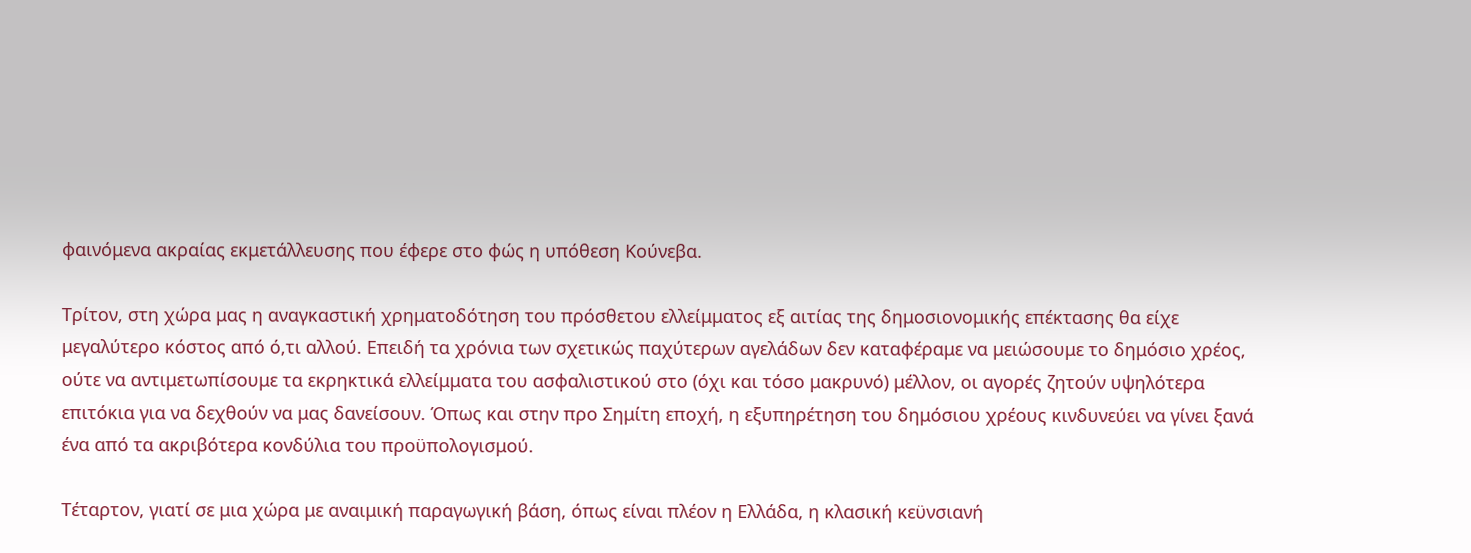φαινόμενα ακραίας εκμετάλλευσης που έφερε στο φώς η υπόθεση Κούνεβα.

Τρίτον, στη χώρα μας η αναγκαστική χρηματοδότηση του πρόσθετου ελλείμματος εξ αιτίας της δημοσιονομικής επέκτασης θα είχε μεγαλύτερο κόστος από ό,τι αλλού. Επειδή τα χρόνια των σχετικώς παχύτερων αγελάδων δεν καταφέραμε να μειώσουμε το δημόσιο χρέος, ούτε να αντιμετωπίσουμε τα εκρηκτικά ελλείμματα του ασφαλιστικού στο (όχι και τόσο μακρυνό) μέλλον, οι αγορές ζητούν υψηλότερα επιτόκια για να δεχθούν να μας δανείσουν. Όπως και στην προ Σημίτη εποχή, η εξυπηρέτηση του δημόσιου χρέους κινδυνεύει να γίνει ξανά ένα από τα ακριβότερα κονδύλια του προϋπολογισμού.

Τέταρτον, γιατί σε μια χώρα με αναιμική παραγωγική βάση, όπως είναι πλέον η Ελλάδα, η κλασική κεϋνσιανή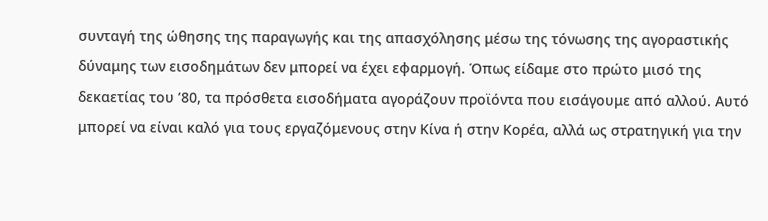συνταγή της ώθησης της παραγωγής και της απασχόλησης μέσω της τόνωσης της αγοραστικής δύναμης των εισοδημάτων δεν μπορεί να έχει εφαρμογή. Όπως είδαμε στο πρώτο μισό της δεκαετίας του ’80, τα πρόσθετα εισοδήματα αγοράζουν προϊόντα που εισάγουμε από αλλού. Αυτό μπορεί να είναι καλό για τους εργαζόμενους στην Κίνα ή στην Κορέα, αλλά ως στρατηγική για την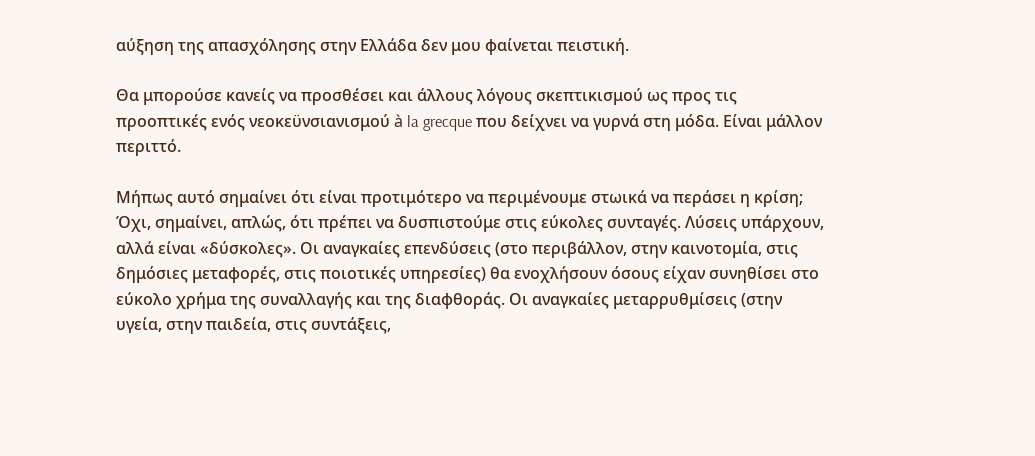αύξηση της απασχόλησης στην Ελλάδα δεν μου φαίνεται πειστική.

Θα μπορούσε κανείς να προσθέσει και άλλους λόγους σκεπτικισμού ως προς τις προοπτικές ενός νεοκεϋνσιανισμού à la grecque που δείχνει να γυρνά στη μόδα. Είναι μάλλον περιττό.

Μήπως αυτό σημαίνει ότι είναι προτιμότερο να περιμένουμε στωικά να περάσει η κρίση; Όχι, σημαίνει, απλώς, ότι πρέπει να δυσπιστούμε στις εύκολες συνταγές. Λύσεις υπάρχουν, αλλά είναι «δύσκολες». Οι αναγκαίες επενδύσεις (στο περιβάλλον, στην καινοτομία, στις δημόσιες μεταφορές, στις ποιοτικές υπηρεσίες) θα ενοχλήσουν όσους είχαν συνηθίσει στο εύκολο χρήμα της συναλλαγής και της διαφθοράς. Οι αναγκαίες μεταρρυθμίσεις (στην υγεία, στην παιδεία, στις συντάξεις,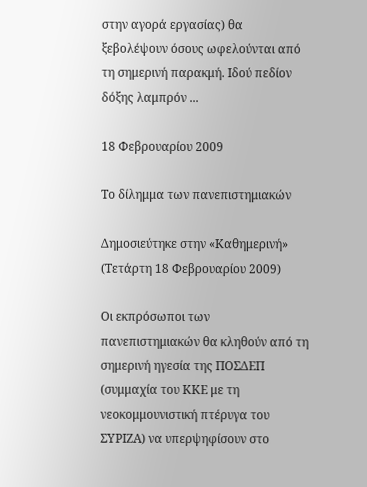στην αγορά εργασίας) θα ξεβολέψουν όσους ωφελούνται από τη σημερινή παρακμή. Ιδού πεδίον δόξης λαμπρόν ...

18 Φεβρουαρίου 2009

Το δίλημμα των πανεπιστημιακών

Δημοσιεύτηκε στην «Καθημερινή» (Τετάρτη 18 Φεβρουαρίου 2009)

Οι εκπρόσωποι των πανεπιστημιακών θα κληθούν από τη σημερινή ηγεσία της ΠΟΣΔΕΠ (συμμαχία του ΚΚΕ με τη νεοκομμουνιστική πτέρυγα του ΣΥΡΙΖΑ) να υπερψηφίσουν στο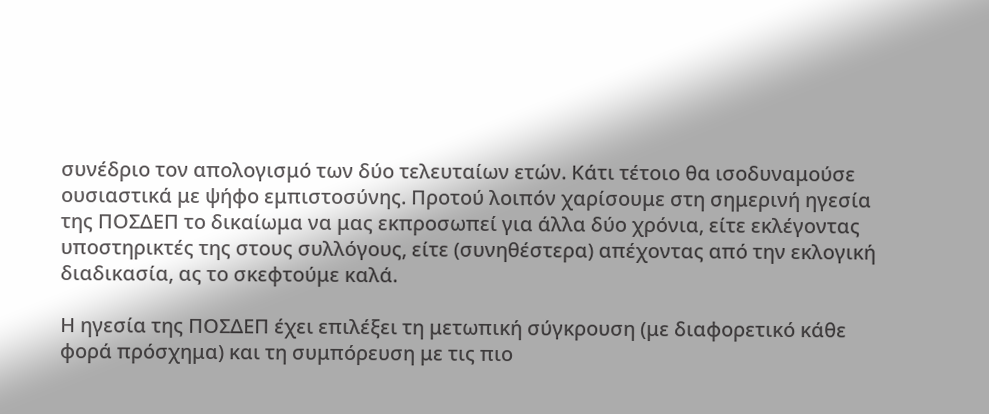συνέδριο τον απολογισμό των δύο τελευταίων ετών. Κάτι τέτοιο θα ισοδυναμούσε ουσιαστικά με ψήφο εμπιστοσύνης. Προτού λοιπόν χαρίσουμε στη σημερινή ηγεσία της ΠΟΣΔΕΠ το δικαίωμα να μας εκπροσωπεί για άλλα δύο χρόνια, είτε εκλέγοντας υποστηρικτές της στους συλλόγους, είτε (συνηθέστερα) απέχοντας από την εκλογική διαδικασία, ας το σκεφτούμε καλά.

Η ηγεσία της ΠΟΣΔΕΠ έχει επιλέξει τη μετωπική σύγκρουση (με διαφορετικό κάθε φορά πρόσχημα) και τη συμπόρευση με τις πιο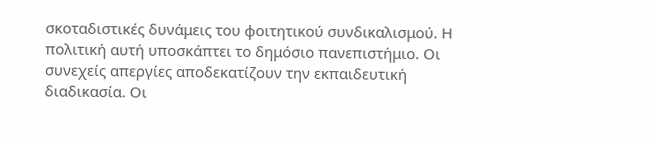σκοταδιστικές δυνάμεις του φοιτητικού συνδικαλισμού. Η πολιτική αυτή υποσκάπτει το δημόσιο πανεπιστήμιο. Οι συνεχείς απεργίες αποδεκατίζουν την εκπαιδευτική διαδικασία. Οι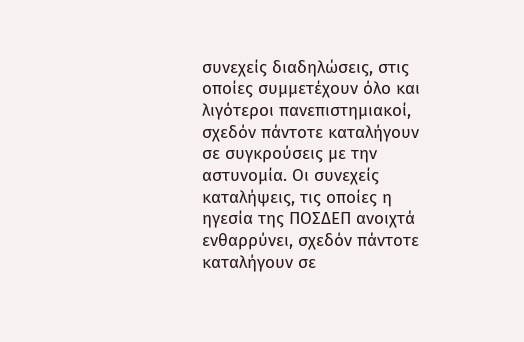συνεχείς διαδηλώσεις, στις οποίες συμμετέχουν όλο και λιγότεροι πανεπιστημιακοί, σχεδόν πάντοτε καταλήγουν σε συγκρούσεις με την αστυνομία. Οι συνεχείς καταλήψεις, τις οποίες η ηγεσία της ΠΟΣΔΕΠ ανοιχτά ενθαρρύνει, σχεδόν πάντοτε καταλήγουν σε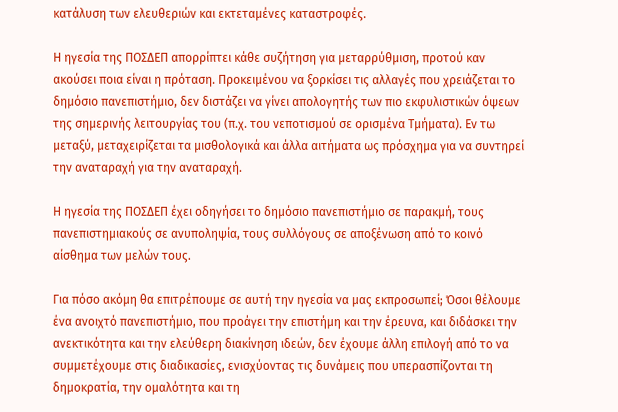κατάλυση των ελευθεριών και εκτεταμένες καταστροφές.

Η ηγεσία της ΠΟΣΔΕΠ απορρίπτει κάθε συζήτηση για μεταρρύθμιση, προτού καν ακούσει ποια είναι η πρόταση. Προκειμένου να ξορκίσει τις αλλαγές που χρειάζεται το δημόσιο πανεπιστήμιο, δεν διστάζει να γίνει απολογητής των πιο εκφυλιστικών όψεων της σημερινής λειτουργίας του (π.χ. του νεποτισμού σε ορισμένα Τμήματα). Εν τω μεταξύ, μεταχειρίζεται τα μισθολογικά και άλλα αιτήματα ως πρόσχημα για να συντηρεί την αναταραχή για την αναταραχή.

Η ηγεσία της ΠΟΣΔΕΠ έχει οδηγήσει το δημόσιο πανεπιστήμιο σε παρακμή, τους πανεπιστημιακούς σε ανυποληψία, τους συλλόγους σε αποξένωση από το κοινό αίσθημα των μελών τους.

Για πόσο ακόμη θα επιτρέπουμε σε αυτή την ηγεσία να μας εκπροσωπεί; Όσοι θέλουμε ένα ανοιχτό πανεπιστήμιο, που προάγει την επιστήμη και την έρευνα, και διδάσκει την ανεκτικότητα και την ελεύθερη διακίνηση ιδεών, δεν έχουμε άλλη επιλογή από το να συμμετέχουμε στις διαδικασίες, ενισχύοντας τις δυνάμεις που υπερασπίζονται τη δημοκρατία, την ομαλότητα και τη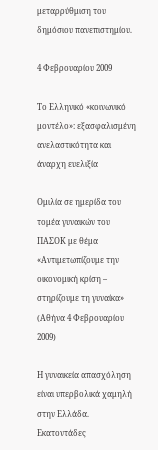μεταρρύθμιση του δημόσιου πανεπιστημίου.

4 Φεβρουαρίου 2009

Το Ελληνικό «κοινωνικό μοντέλο»: εξασφαλισμένη ανελαστικότητα και άναρχη ευελιξία

Ομιλία σε ημερίδα του τομέα γυναικών του ΠΑΣΟΚ με θέμα «Αντιμετωπίζουμε την οικονομική κρίση – στηρίζουμε τη γυναίκα» (Αθήνα 4 Φεβρουαρίου 2009)

Η γυναικεία απασχόληση είναι υπερβολικά χαμηλή στην Ελλάδα. Εκατοντάδες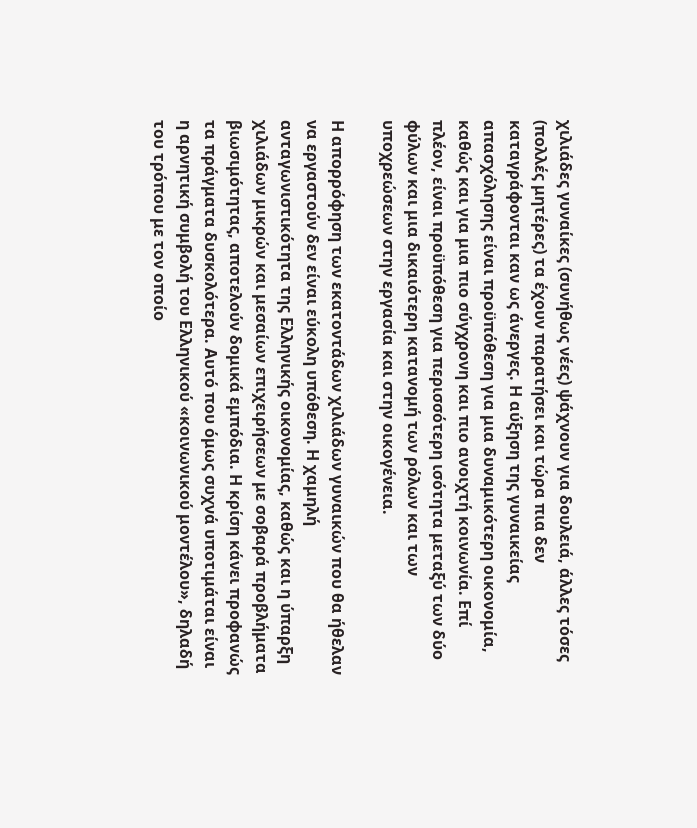χιλιάδες γυναίκες (συνήθως νέες) ψάχνουν για δουλειά, άλλες τόσες (πολλές μητέρες) τα έχουν παρατήσει και τώρα πια δεν καταγράφονται καν ως άνεργες. Η αύξηση της γυναικείας απασχόλησης είναι προϋπόθεση για μια δυναμικότερη οικονομία, καθώς και για μια πιο σύγχρονη και πιο ανοιχτή κοινωνία. Επί πλέον, είναι προϋπόθεση για περισσότερη ισότητα μεταξύ των δύο φύλων και μια δικαιότερη κατανομή των ρόλων και των υποχρεώσεων στην εργασία και στην οικογένεια.

Η απορρόφηση των εκατοντάδων χιλιάδων γυναικών που θα ήθελαν να εργαστούν δεν είναι εύκολη υπόθεση. Η χαμηλή ανταγωνιστικότητα της Ελληνικής οικονομίας, καθώς και η ύπαρξη χιλιάδων μικρών και μεσαίων επιχειρήσεων με σοβαρά προβλήματα βιωσιμότητας, αποτελούν δομικά εμπόδια. Η κρίση κάνει προφανώς τα πράγματα δυσκολότερα. Αυτό που όμως συχνά υποτιμάται είναι η αρνητική συμβολή του Ελληνικού «κοινωνικού μοντέλου», δηλαδή του τρόπου με τον οποίο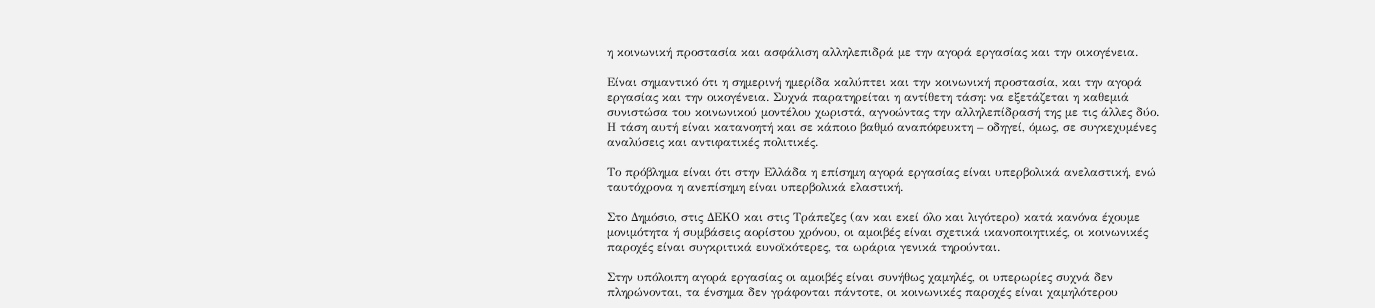η κοινωνική προστασία και ασφάλιση αλληλεπιδρά με την αγορά εργασίας και την οικογένεια.

Είναι σημαντικό ότι η σημερινή ημερίδα καλύπτει και την κοινωνική προστασία, και την αγορά εργασίας και την οικογένεια. Συχνά παρατηρείται η αντίθετη τάση: να εξετάζεται η καθεμιά συνιστώσα του κοινωνικού μοντέλου χωριστά, αγνοώντας την αλληλεπίδρασή της με τις άλλες δύο. Η τάση αυτή είναι κατανοητή και σε κάποιο βαθμό αναπόφευκτη – οδηγεί, όμως, σε συγκεχυμένες αναλύσεις και αντιφατικές πολιτικές.

Το πρόβλημα είναι ότι στην Ελλάδα η επίσημη αγορά εργασίας είναι υπερβολικά ανελαστική, ενώ ταυτόχρονα η ανεπίσημη είναι υπερβολικά ελαστική.

Στο Δημόσιο, στις ΔΕΚΟ και στις Τράπεζες (αν και εκεί όλο και λιγότερο) κατά κανόνα έχουμε μονιμότητα ή συμβάσεις αορίστου χρόνου, οι αμοιβές είναι σχετικά ικανοποιητικές, οι κοινωνικές παροχές είναι συγκριτικά ευνοϊκότερες, τα ωράρια γενικά τηρούνται.

Στην υπόλοιπη αγορά εργασίας οι αμοιβές είναι συνήθως χαμηλές, οι υπερωρίες συχνά δεν πληρώνονται, τα ένσημα δεν γράφονται πάντοτε, οι κοινωνικές παροχές είναι χαμηλότερου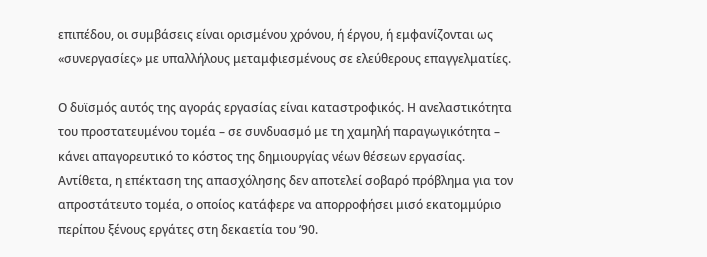επιπέδου, οι συμβάσεις είναι ορισμένου χρόνου, ή έργου, ή εμφανίζονται ως «συνεργασίες» με υπαλλήλους μεταμφιεσμένους σε ελεύθερους επαγγελματίες.

Ο δυϊσμός αυτός της αγοράς εργασίας είναι καταστροφικός. Η ανελαστικότητα του προστατευμένου τομέα – σε συνδυασμό με τη χαμηλή παραγωγικότητα – κάνει απαγορευτικό το κόστος της δημιουργίας νέων θέσεων εργασίας. Αντίθετα, η επέκταση της απασχόλησης δεν αποτελεί σοβαρό πρόβλημα για τον απροστάτευτο τομέα, ο οποίος κατάφερε να απορροφήσει μισό εκατομμύριο περίπου ξένους εργάτες στη δεκαετία του ’90.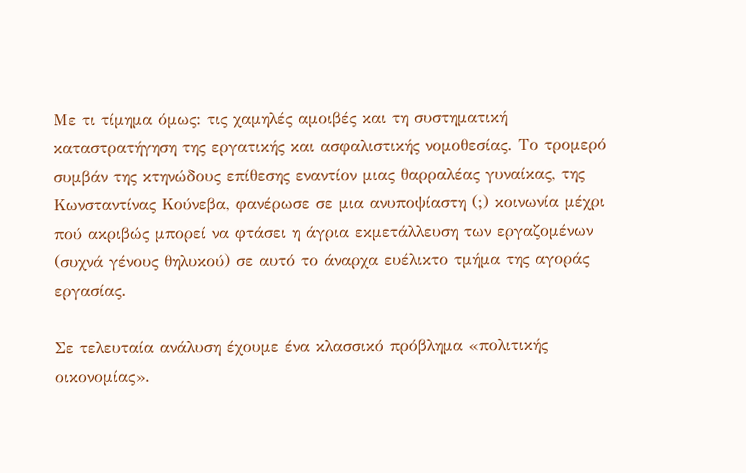Με τι τίμημα όμως: τις χαμηλές αμοιβές και τη συστηματική καταστρατήγηση της εργατικής και ασφαλιστικής νομοθεσίας. Το τρομερό συμβάν της κτηνώδους επίθεσης εναντίον μιας θαρραλέας γυναίκας, της Κωνσταντίνας Κούνεβα, φανέρωσε σε μια ανυποψίαστη (;) κοινωνία μέχρι πού ακριβώς μπορεί να φτάσει η άγρια εκμετάλλευση των εργαζομένων (συχνά γένους θηλυκού) σε αυτό το άναρχα ευέλικτο τμήμα της αγοράς εργασίας.

Σε τελευταία ανάλυση έχουμε ένα κλασσικό πρόβλημα «πολιτικής οικονομίας».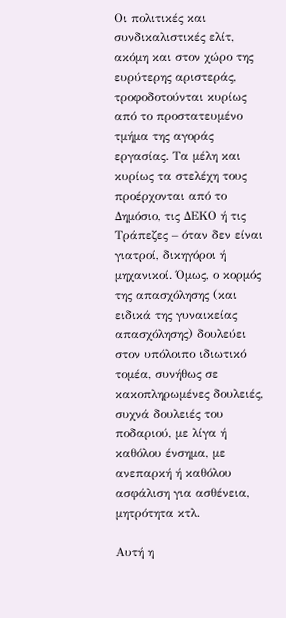Οι πολιτικές και συνδικαλιστικές ελίτ, ακόμη και στον χώρο της ευρύτερης αριστεράς, τροφοδοτούνται κυρίως από το προστατευμένο τμήμα της αγοράς εργασίας. Τα μέλη και κυρίως τα στελέχη τους προέρχονται από το Δημόσιο, τις ΔΕΚΟ ή τις Τράπεζες – όταν δεν είναι γιατροί, δικηγόροι ή μηχανικοί. Όμως, ο κορμός της απασχόλησης (και ειδικά της γυναικείας απασχόλησης) δουλεύει στον υπόλοιπο ιδιωτικό τομέα, συνήθως σε κακοπληρωμένες δουλειές, συχνά δουλειές του ποδαριού, με λίγα ή καθόλου ένσημα, με ανεπαρκή ή καθόλου ασφάλιση για ασθένεια, μητρότητα κτλ.

Αυτή η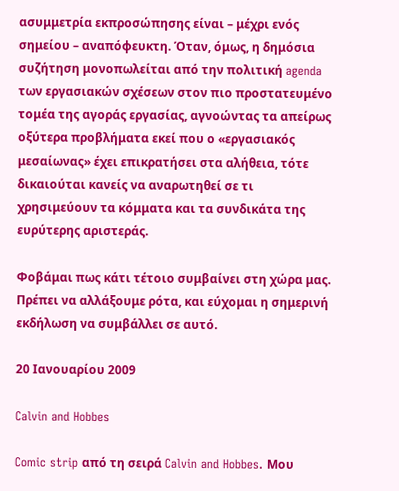ασυμμετρία εκπροσώπησης είναι – μέχρι ενός σημείου – αναπόφευκτη. Όταν, όμως, η δημόσια συζήτηση μονοπωλείται από την πολιτική agenda των εργασιακών σχέσεων στον πιο προστατευμένο τομέα της αγοράς εργασίας, αγνοώντας τα απείρως οξύτερα προβλήματα εκεί που ο «εργασιακός μεσαίωνας» έχει επικρατήσει στα αλήθεια, τότε δικαιούται κανείς να αναρωτηθεί σε τι χρησιμεύουν τα κόμματα και τα συνδικάτα της ευρύτερης αριστεράς.

Φοβάμαι πως κάτι τέτοιο συμβαίνει στη χώρα μας. Πρέπει να αλλάξουμε ρότα, και εύχομαι η σημερινή εκδήλωση να συμβάλλει σε αυτό.

20 Ιανουαρίου 2009

Calvin and Hobbes

Comic strip από τη σειρά Calvin and Hobbes. Μου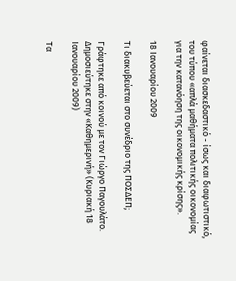φαίνεται διασκεδαστικό - ίσως και διαφωτιστικό, του τύπου «απλά μαθήματα πολιτικής οικονομίας για την κατανόηση της οικονομικής κρίσης».

18 Ιανουαρίου 2009

Τι διακυβεύεται στο συνέδριο της ΠΟΣΔΕΠ;

Γράφτηκε από κοινού με τον Γιώργο Παγουλάτο. Δημοσιεύτηκε στην «Καθημερινή» (Κυριακή 18 Ιανουαρίου 2009)

Τα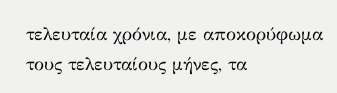τελευταία χρόνια, με αποκορύφωμα τους τελευταίους μήνες, τα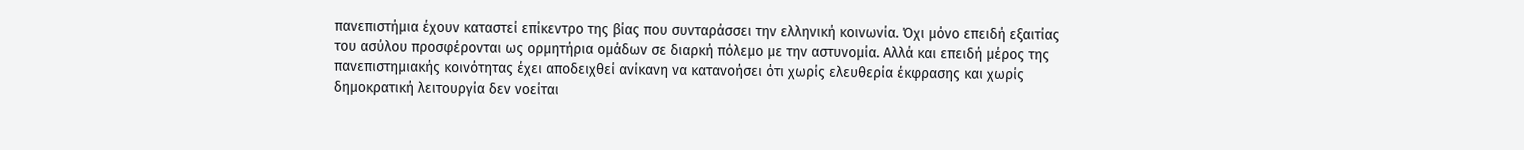πανεπιστήμια έχουν καταστεί επίκεντρο της βίας που συνταράσσει την ελληνική κοινωνία. Όχι μόνο επειδή εξαιτίας του ασύλου προσφέρονται ως ορμητήρια ομάδων σε διαρκή πόλεμο με την αστυνομία. Αλλά και επειδή μέρος της πανεπιστημιακής κοινότητας έχει αποδειχθεί ανίκανη να κατανοήσει ότι χωρίς ελευθερία έκφρασης και χωρίς δημοκρατική λειτουργία δεν νοείται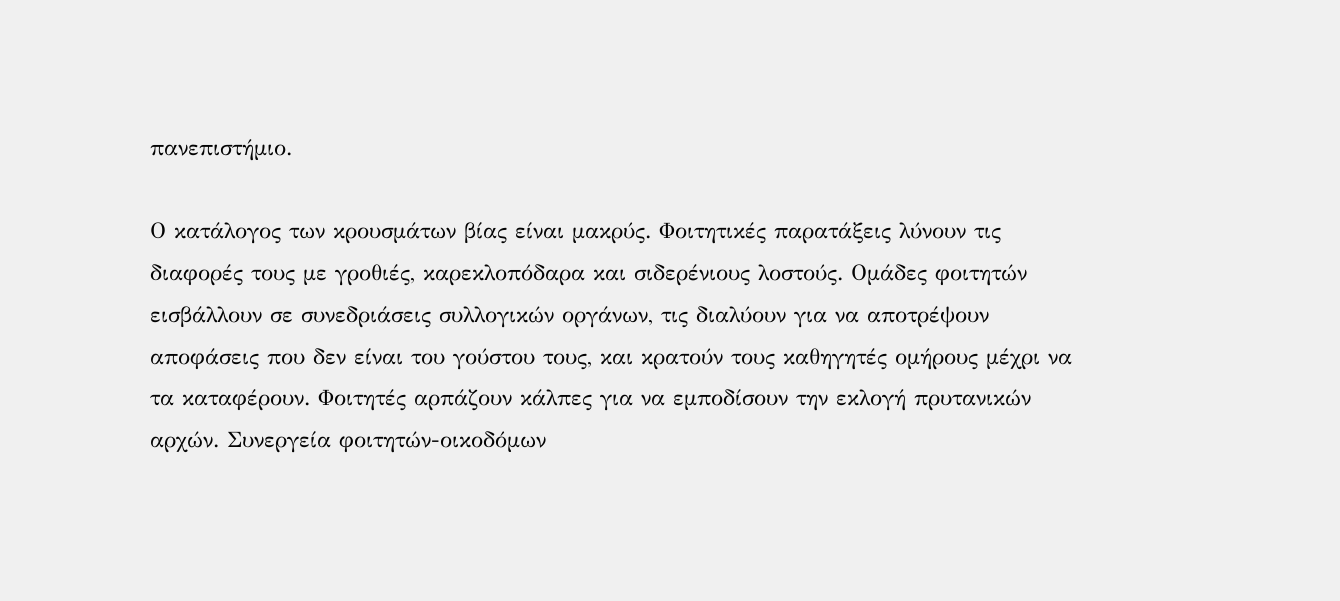πανεπιστήμιο.

Ο κατάλογος των κρουσμάτων βίας είναι μακρύς. Φοιτητικές παρατάξεις λύνουν τις διαφορές τους με γροθιές, καρεκλοπόδαρα και σιδερένιους λοστούς. Ομάδες φοιτητών εισβάλλουν σε συνεδριάσεις συλλογικών οργάνων, τις διαλύουν για να αποτρέψουν αποφάσεις που δεν είναι του γούστου τους, και κρατούν τους καθηγητές ομήρους μέχρι να τα καταφέρουν. Φοιτητές αρπάζουν κάλπες για να εμποδίσουν την εκλογή πρυτανικών αρχών. Συνεργεία φοιτητών-οικοδόμων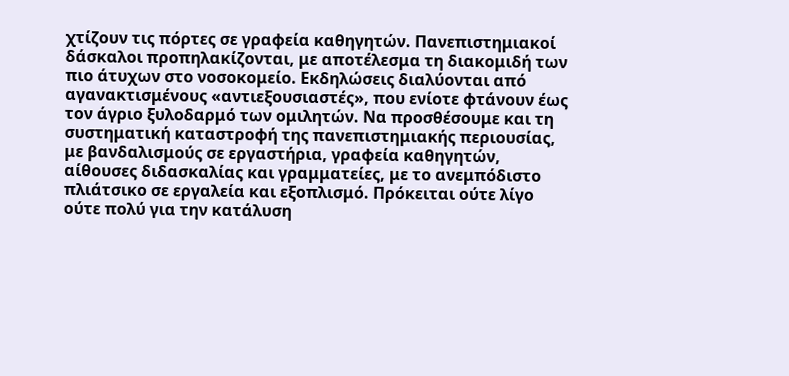χτίζουν τις πόρτες σε γραφεία καθηγητών. Πανεπιστημιακοί δάσκαλοι προπηλακίζονται, με αποτέλεσμα τη διακομιδή των πιο άτυχων στο νοσοκομείο. Εκδηλώσεις διαλύονται από αγανακτισμένους «αντιεξουσιαστές», που ενίοτε φτάνουν έως τον άγριο ξυλοδαρμό των ομιλητών. Να προσθέσουμε και τη συστηματική καταστροφή της πανεπιστημιακής περιουσίας, με βανδαλισμούς σε εργαστήρια, γραφεία καθηγητών, αίθουσες διδασκαλίας και γραμματείες, με το ανεμπόδιστο πλιάτσικο σε εργαλεία και εξοπλισμό. Πρόκειται ούτε λίγο ούτε πολύ για την κατάλυση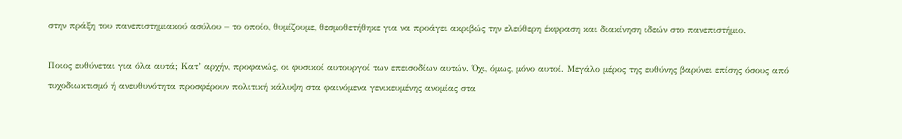στην πράξη του πανεπιστημιακού ασύλου – το οποίο, θυμίζουμε, θεσμοθετήθηκε για να προάγει ακριβώς την ελεύθερη έκφραση και διακίνηση ιδεών στο πανεπιστήμιο.

Ποιος ευθύνεται για όλα αυτά; Κατ’ αρχήν, προφανώς, οι φυσικοί αυτουργοί των επεισοδίων αυτών. Όχι, όμως, μόνο αυτοί. Μεγάλο μέρος της ευθύνης βαρύνει επίσης όσους από τυχοδιωκτισμό ή ανευθυνότητα προσφέρουν πολιτική κάλυψη στα φαινόμενα γενικευμένης ανομίας στα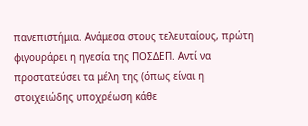πανεπιστήμια. Ανάμεσα στους τελευταίους, πρώτη φιγουράρει η ηγεσία της ΠΟΣΔΕΠ. Αντί να προστατεύσει τα μέλη της (όπως είναι η στοιχειώδης υποχρέωση κάθε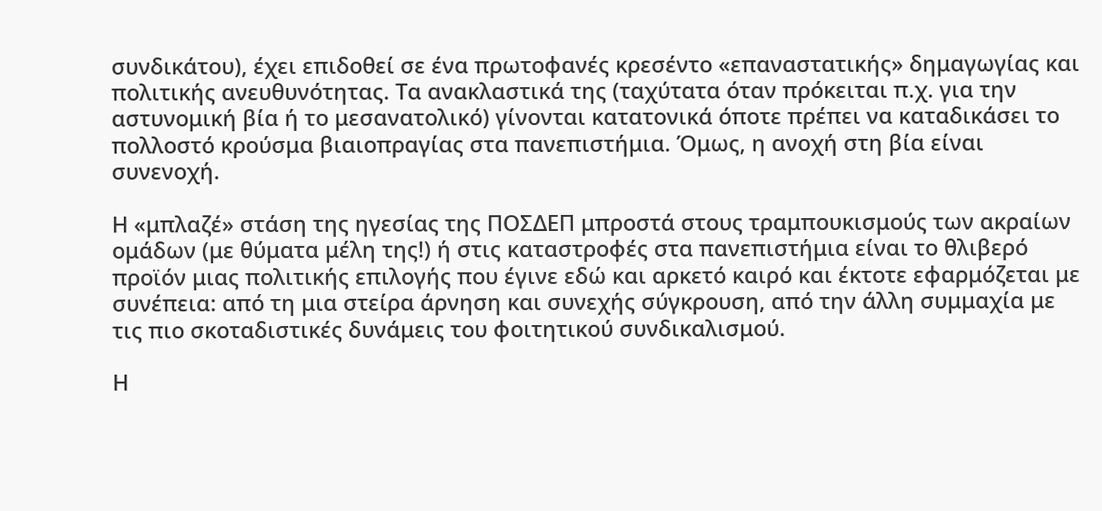συνδικάτου), έχει επιδοθεί σε ένα πρωτοφανές κρεσέντο «επαναστατικής» δημαγωγίας και πολιτικής ανευθυνότητας. Τα ανακλαστικά της (ταχύτατα όταν πρόκειται π.χ. για την αστυνομική βία ή το μεσανατολικό) γίνονται κατατονικά όποτε πρέπει να καταδικάσει το πολλοστό κρούσμα βιαιοπραγίας στα πανεπιστήμια. Όμως, η ανοχή στη βία είναι συνενοχή.

Η «μπλαζέ» στάση της ηγεσίας της ΠΟΣΔΕΠ μπροστά στους τραμπουκισμούς των ακραίων ομάδων (με θύματα μέλη της!) ή στις καταστροφές στα πανεπιστήμια είναι το θλιβερό προϊόν μιας πολιτικής επιλογής που έγινε εδώ και αρκετό καιρό και έκτοτε εφαρμόζεται με συνέπεια: από τη μια στείρα άρνηση και συνεχής σύγκρουση, από την άλλη συμμαχία με τις πιο σκοταδιστικές δυνάμεις του φοιτητικού συνδικαλισμού.

Η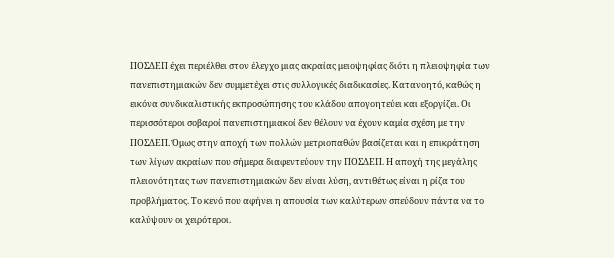ΠΟΣΔΕΠ έχει περιέλθει στον έλεγχο μιας ακραίας μειοψηφίας διότι η πλειοψηφία των πανεπιστημιακών δεν συμμετέχει στις συλλογικές διαδικασίες. Κατανοητό, καθώς η εικόνα συνδικαλιστικής εκπροσώπησης του κλάδου απογοητεύει και εξοργίζει. Οι περισσότεροι σοβαροί πανεπιστημιακοί δεν θέλουν να έχουν καμία σχέση με την ΠΟΣΔΕΠ. Όμως στην αποχή των πολλών μετριοπαθών βασίζεται και η επικράτηση των λίγων ακραίων που σήμερα διαφεντεύουν την ΠΟΣΔΕΠ. Η αποχή της μεγάλης πλειονότητας των πανεπιστημιακών δεν είναι λύση, αντιθέτως είναι η ρίζα του προβλήματος. Το κενό που αφήνει η απουσία των καλύτερων σπεύδουν πάντα να το καλύψουν οι χειρότεροι.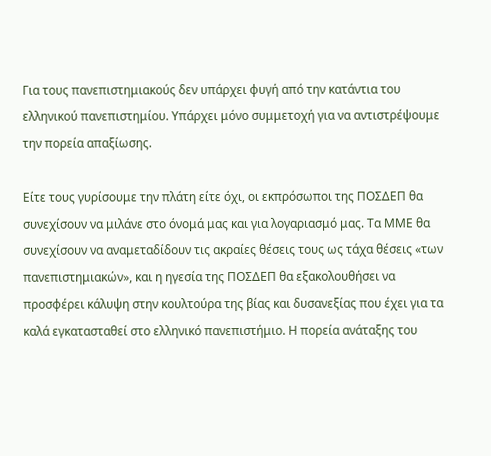Για τους πανεπιστημιακούς δεν υπάρχει φυγή από την κατάντια του ελληνικού πανεπιστημίου. Υπάρχει μόνο συμμετοχή για να αντιστρέψουμε την πορεία απαξίωσης.

Είτε τους γυρίσουμε την πλάτη είτε όχι, οι εκπρόσωποι της ΠΟΣΔΕΠ θα συνεχίσουν να μιλάνε στο όνομά μας και για λογαριασμό μας. Τα ΜΜΕ θα συνεχίσουν να αναμεταδίδουν τις ακραίες θέσεις τους ως τάχα θέσεις «των πανεπιστημιακών», και η ηγεσία της ΠΟΣΔΕΠ θα εξακολουθήσει να προσφέρει κάλυψη στην κουλτούρα της βίας και δυσανεξίας που έχει για τα καλά εγκατασταθεί στο ελληνικό πανεπιστήμιο. Η πορεία ανάταξης του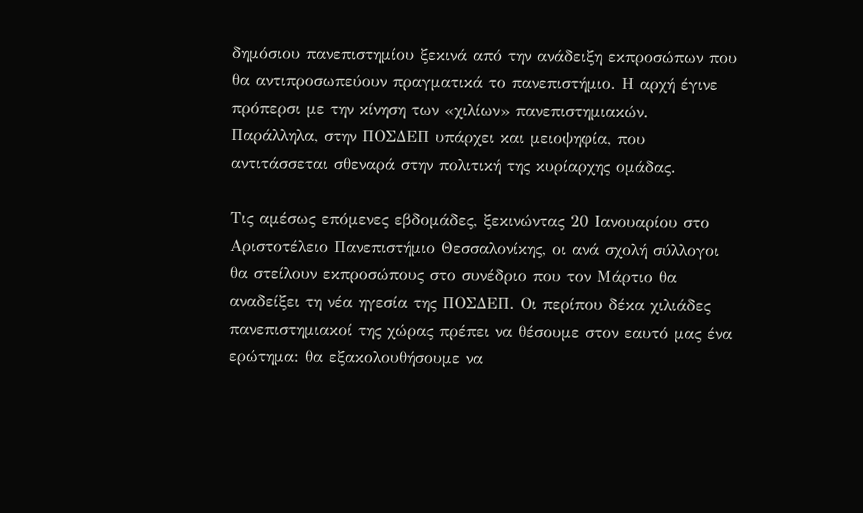δημόσιου πανεπιστημίου ξεκινά από την ανάδειξη εκπροσώπων που θα αντιπροσωπεύουν πραγματικά το πανεπιστήμιο. Η αρχή έγινε πρόπερσι με την κίνηση των «χιλίων» πανεπιστημιακών. Παράλληλα, στην ΠΟΣΔΕΠ υπάρχει και μειοψηφία, που αντιτάσσεται σθεναρά στην πολιτική της κυρίαρχης ομάδας.

Τις αμέσως επόμενες εβδομάδες, ξεκινώντας 20 Ιανουαρίου στο Αριστοτέλειο Πανεπιστήμιο Θεσσαλονίκης, οι ανά σχολή σύλλογοι θα στείλουν εκπροσώπους στο συνέδριο που τον Μάρτιο θα αναδείξει τη νέα ηγεσία της ΠΟΣΔΕΠ. Οι περίπου δέκα χιλιάδες πανεπιστημιακοί της χώρας πρέπει να θέσουμε στον εαυτό μας ένα ερώτημα: θα εξακολουθήσουμε να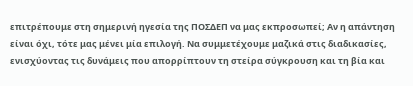επιτρέπουμε στη σημερινή ηγεσία της ΠΟΣΔΕΠ να μας εκπροσωπεί; Αν η απάντηση είναι όχι, τότε μας μένει μία επιλογή. Να συμμετέχουμε μαζικά στις διαδικασίες, ενισχύοντας τις δυνάμεις που απορρίπτουν τη στείρα σύγκρουση και τη βία και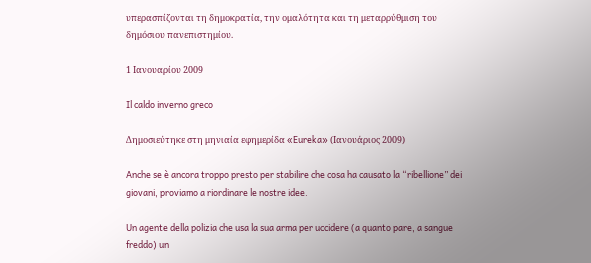υπερασπίζονται τη δημοκρατία, την ομαλότητα και τη μεταρρύθμιση του δημόσιου πανεπιστημίου.

1 Ιανουαρίου 2009

Il caldo inverno greco

Δημοσιεύτηκε στη μηνιαία εφημερίδα «Eureka» (Ιανουάριος 2009)

Anche se è ancora troppo presto per stabilire che cosa ha causato la “ribellione” dei giovani, proviamo a riordinare le nostre idee.

Un agente della polizia che usa la sua arma per uccidere (a quanto pare, a sangue freddo) un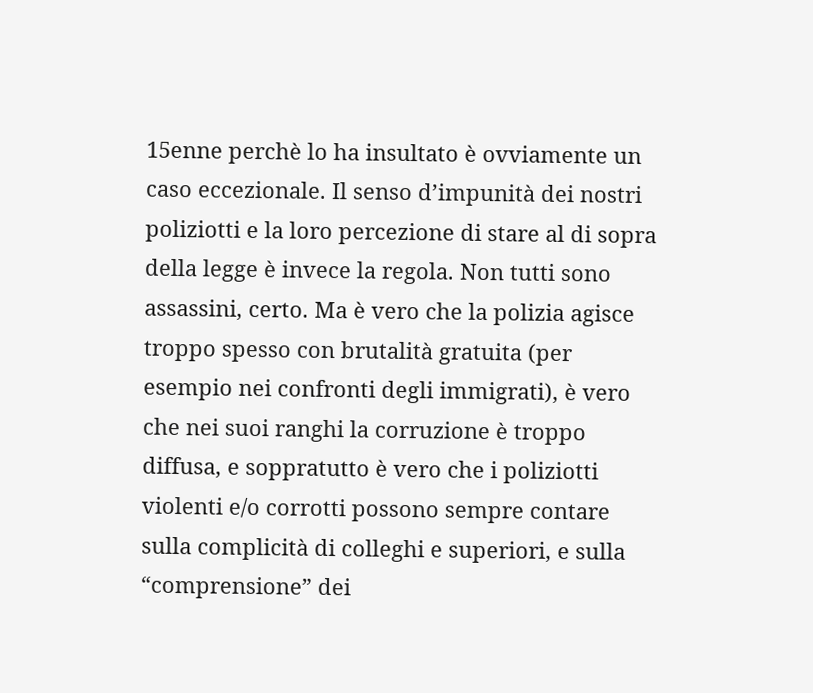15enne perchè lo ha insultato è ovviamente un caso eccezionale. Il senso d’impunità dei nostri poliziotti e la loro percezione di stare al di sopra della legge è invece la regola. Non tutti sono assassini, certo. Ma è vero che la polizia agisce troppo spesso con brutalità gratuita (per esempio nei confronti degli immigrati), è vero che nei suoi ranghi la corruzione è troppo diffusa, e soppratutto è vero che i poliziotti violenti e/o corrotti possono sempre contare sulla complicità di colleghi e superiori, e sulla “comprensione” dei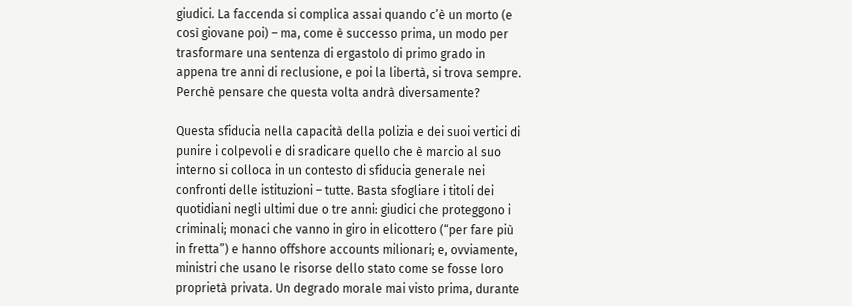giudici. La faccenda si complica assai quando c’è un morto (e così giovane poi) – ma, come è successo prima, un modo per trasformare una sentenza di ergastolo di primo grado in appena tre anni di reclusione, e poi la libertà, si trova sempre. Perchè pensare che questa volta andrà diversamente?

Questa sfiducia nella capacità della polizia e dei suoi vertici di punire i colpevoli e di sradicare quello che è marcio al suo interno si colloca in un contesto di sfiducia generale nei confronti delle istituzioni – tutte. Basta sfogliare i titoli dei quotidiani negli ultimi due o tre anni: giudici che proteggono i criminali; monaci che vanno in giro in elicottero (“per fare più in fretta”) e hanno offshore accounts milionari; e, ovviamente, ministri che usano le risorse dello stato come se fosse loro proprietà privata. Un degrado morale mai visto prima, durante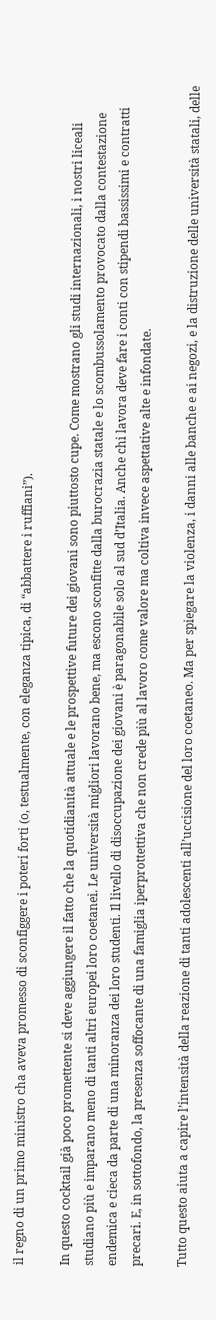il regno di un primo ministro cha aveva promesso di sconfiggere i poteri forti (o, testualmente, con eleganza tipica, di “abbattere i ruffiani”).

In questo cocktail già poco promettente si deve aggiungere il fatto che la quotidianità attuale e le prospettive future dei giovani sono piuttosto cupe. Come mostrano gli studi internazionali, i nostri liceali studiano più e imparano meno di tanti altri europei loro coetanei. Le università migliori lavorano bene, ma escono sconfitte dalla burocrazia statale e lo scombussolamento provocato dalla contestazione endemica e cieca da parte di una minoranza dei loro studenti. Il livello di disoccupazione dei giovani è paragonabile solo al sud d’Italia. Anche chi lavora deve fare i conti con stipendi bassissimi e contratti precari. E, in sottofondo, la presenza soffocante di una famiglia iperprottettiva che non crede più al lavoro come valore ma coltiva invece aspettative alte e infondate.

Tutto questo aiuta a capire l’intensità della reazione di tanti adolescenti all’uccisione del loro coetaneo. Ma per spiegare la violenza, i danni alle banche e ai negozi, e la distruzione delle università statali, delle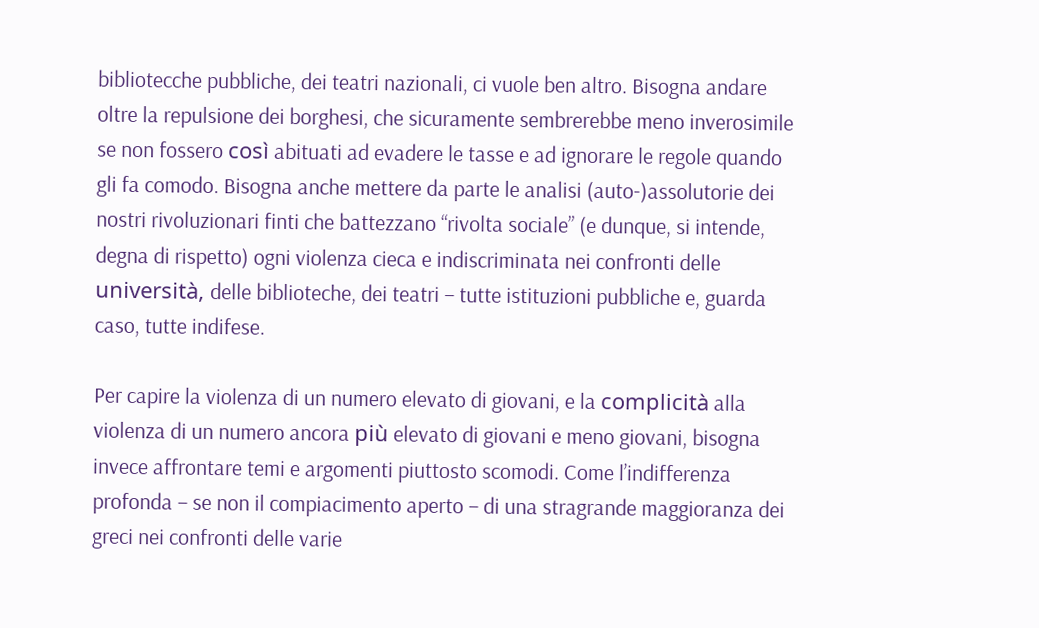bibliotecche pubbliche, dei teatri nazionali, ci vuole ben altro. Bisogna andare oltre la repulsione dei borghesi, che sicuramente sembrerebbe meno inverosimile se non fossero così abituati ad evadere le tasse e ad ignorare le regole quando gli fa comodo. Bisogna anche mettere da parte le analisi (auto-)assolutorie dei nostri rivoluzionari finti che battezzano “rivolta sociale” (e dunque, si intende, degna di rispetto) ogni violenza cieca e indiscriminata nei confronti delle università, delle biblioteche, dei teatri – tutte istituzioni pubbliche e, guarda caso, tutte indifese.

Per capire la violenza di un numero elevato di giovani, e la complicità alla violenza di un numero ancora più elevato di giovani e meno giovani, bisogna invece affrontare temi e argomenti piuttosto scomodi. Come l’indifferenza profonda – se non il compiacimento aperto – di una stragrande maggioranza dei greci nei confronti delle varie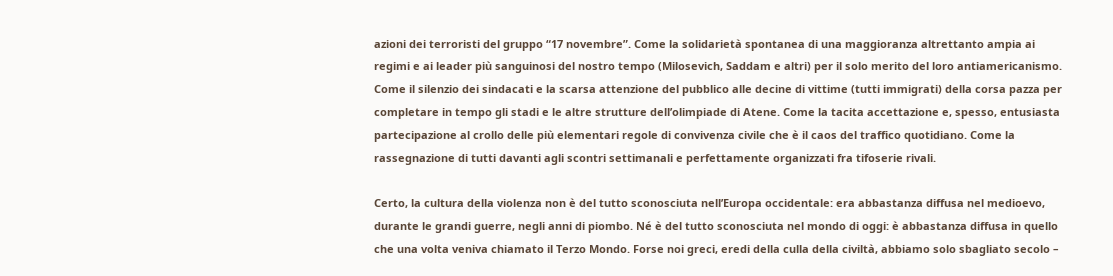azioni dei terroristi del gruppo “17 novembre”. Come la solidarietà spontanea di una maggioranza altrettanto ampia ai regimi e ai leader più sanguinosi del nostro tempo (Milosevich, Saddam e altri) per il solo merito del loro antiamericanismo. Come il silenzio dei sindacati e la scarsa attenzione del pubblico alle decine di vittime (tutti immigrati) della corsa pazza per completare in tempo gli stadi e le altre strutture dell’olimpiade di Atene. Come la tacita accettazione e, spesso, entusiasta partecipazione al crollo delle più elementari regole di convivenza civile che è il caos del traffico quotidiano. Come la rassegnazione di tutti davanti agli scontri settimanali e perfettamente organizzati fra tifoserie rivali.

Certo, la cultura della violenza non è del tutto sconosciuta nell’Europa occidentale: era abbastanza diffusa nel medioevo, durante le grandi guerre, negli anni di piombo. Né è del tutto sconosciuta nel mondo di oggi: è abbastanza diffusa in quello che una volta veniva chiamato il Terzo Mondo. Forse noi greci, eredi della culla della civiltà, abbiamo solo sbagliato secolo –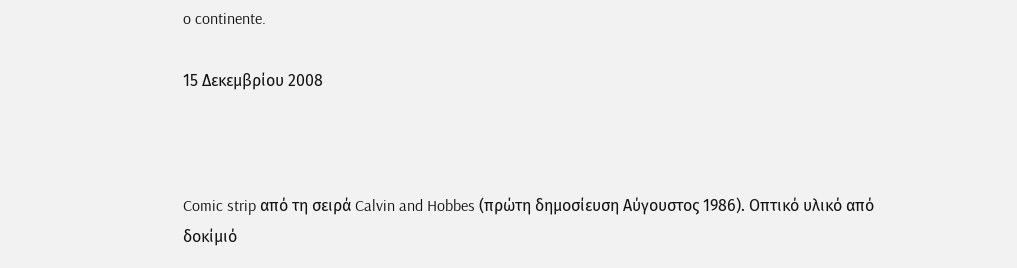o continente.

15 Δεκεμβρίου 2008



Comic strip από τη σειρά Calvin and Hobbes (πρώτη δημοσίευση Αύγουστος 1986). Οπτικό υλικό από δοκίμιό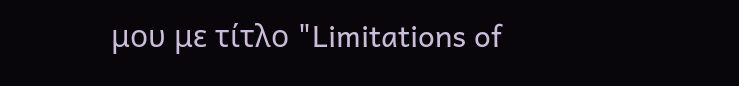μου με τίτλο "Limitations of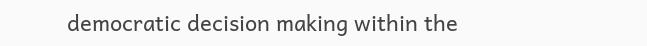democratic decision making within the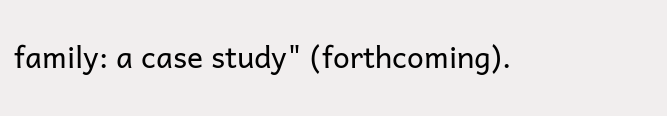family: a case study" (forthcoming).